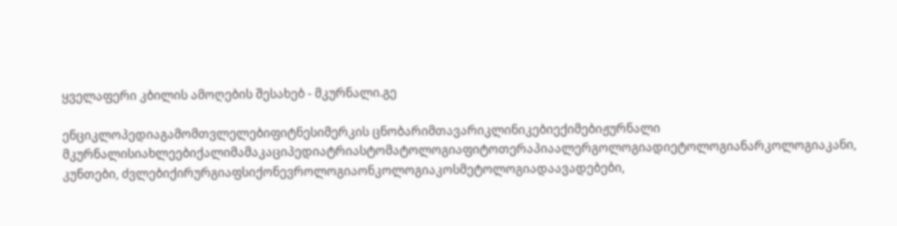ყველაფერი კბილის ამოღების შესახებ - მკურნალი.გე

ენციკლოპედიაგამომთვლელებიფიტნესიმერკის ცნობარიმთავარიკლინიკებიექიმებიჟურნალი მკურნალისიახლეებიქალიმამაკაციპედიატრიასტომატოლოგიაფიტოთერაპიაალერგოლოგიადიეტოლოგიანარკოლოგიაკანი, კუნთები, ძვლებიქირურგიაფსიქონევროლოგიაონკოლოგიაკოსმეტოლოგიადაავადებები,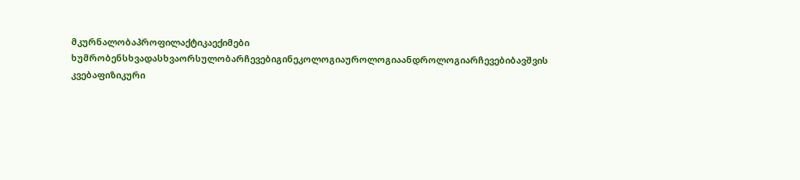მკურნალობაპროფილაქტიკაექიმები ხუმრობენსხვადასხვაორსულობარჩევებიგინეკოლოგიაუროლოგიაანდროლოგიარჩევებიბავშვის კვებაფიზიკური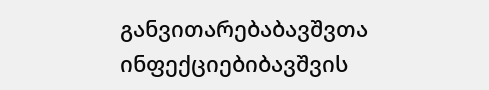განვითარებაბავშვთა ინფექციებიბავშვის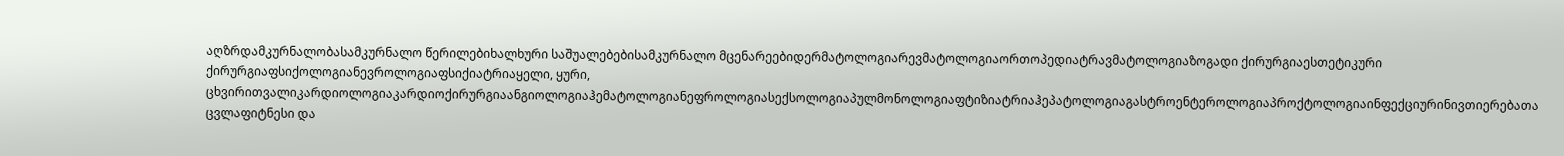აღზრდამკურნალობასამკურნალო წერილებიხალხური საშუალებებისამკურნალო მცენარეებიდერმატოლოგიარევმატოლოგიაორთოპედიატრავმატოლოგიაზოგადი ქირურგიაესთეტიკური ქირურგიაფსიქოლოგიანევროლოგიაფსიქიატრიაყელი, ყური, ცხვირითვალიკარდიოლოგიაკარდიოქირურგიაანგიოლოგიაჰემატოლოგიანეფროლოგიასექსოლოგიაპულმონოლოგიაფტიზიატრიაჰეპატოლოგიაგასტროენტეროლოგიაპროქტოლოგიაინფექციურინივთიერებათა ცვლაფიტნესი და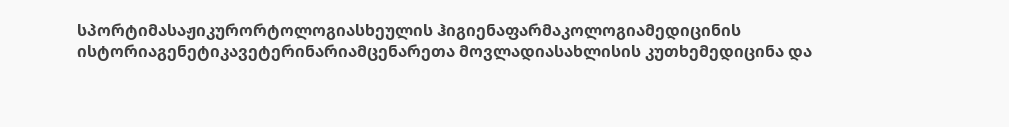სპორტიმასაჟიკურორტოლოგიასხეულის ჰიგიენაფარმაკოლოგიამედიცინის ისტორიაგენეტიკავეტერინარიამცენარეთა მოვლადიასახლისის კუთხემედიცინა და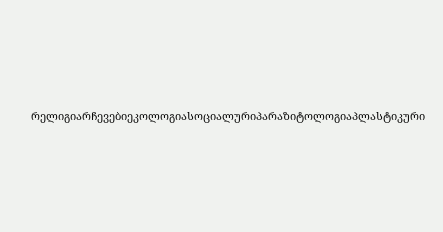რელიგიარჩევებიეკოლოგიასოციალურიპარაზიტოლოგიაპლასტიკური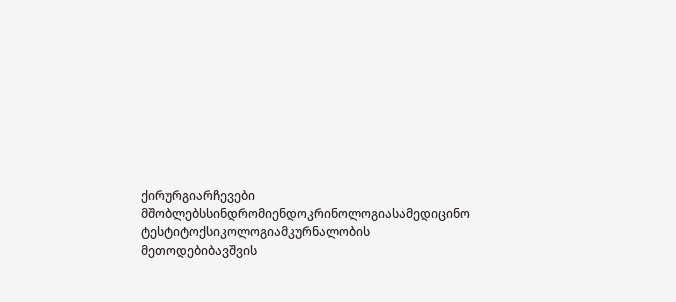ქირურგიარჩევები მშობლებსსინდრომიენდოკრინოლოგიასამედიცინო ტესტიტოქსიკოლოგიამკურნალობის მეთოდებიბავშვის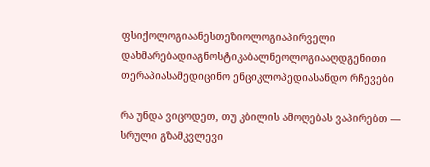ფსიქოლოგიაანესთეზიოლოგიაპირველი დახმარებადიაგნოსტიკაბალნეოლოგიააღდგენითი თერაპიასამედიცინო ენციკლოპედიასანდო რჩევები

რა უნდა ვიცოდეთ, თუ კბილის ამოღებას ვაპირებთ — სრული გზამკვლევი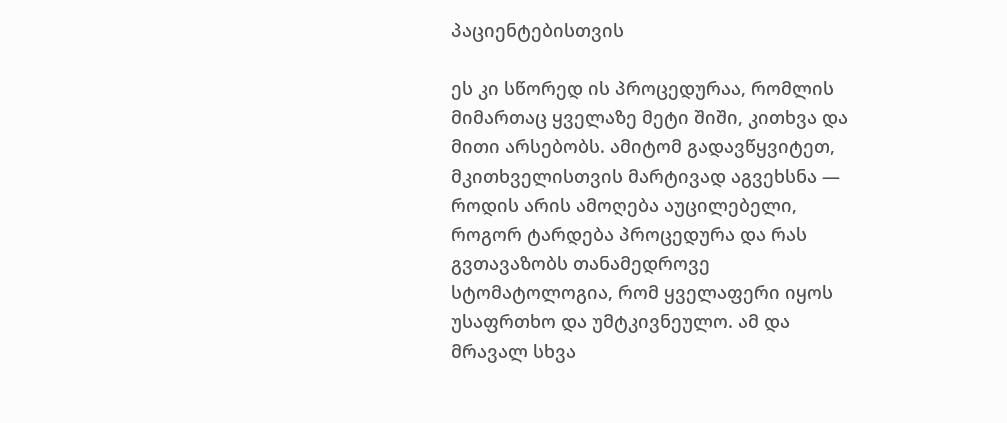პაციენტებისთვის

ეს კი სწორედ ის პროცედურაა, რომლის მიმართაც ყველაზე მეტი შიში, კითხვა და მითი არსებობს. ამიტომ გადავწყვიტეთ, მკითხველისთვის მარტივად აგვეხსნა — როდის არის ამოღება აუცილებელი, როგორ ტარდება პროცედურა და რას გვთავაზობს თანამედროვე სტომატოლოგია, რომ ყველაფერი იყოს უსაფრთხო და უმტკივნეულო. ამ და მრავალ სხვა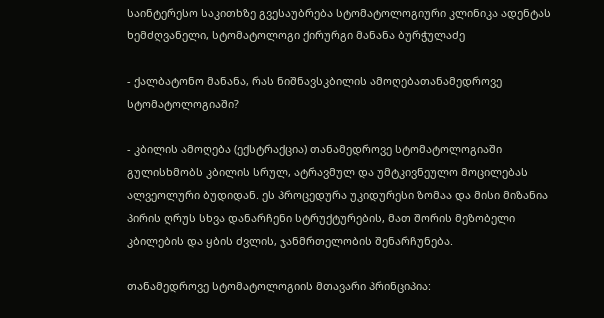საინტერესო საკითხზე გვესაუბრება სტომატოლოგიური კლინიკა ადენტას ხემძღვანელი, სტომატოლოგი ქირურგი მანანა ბურჭულაძე

- ქალბატონო მანანა, რას ნიშნავსკბილის ამოღებათანამედროვე სტომატოლოგიაში?

- კბილის ამოღება (ექსტრაქცია) თანამედროვე სტომატოლოგიაში გულისხმობს კბილის სრულ, ატრავმულ და უმტკივნეულო მოცილებას ალვეოლური ბუდიდან. ეს პროცედურა უკიდურესი ზომაა და მისი მიზანია პირის ღრუს სხვა დანარჩენი სტრუქტურების, მათ შორის მეზობელი კბილების და ყბის ძვლის, ჯანმრთელობის შენარჩუნება.

თანამედროვე სტომატოლოგიის მთავარი პრინციპია: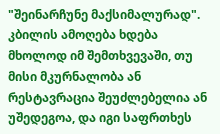"შეინარჩუნე მაქსიმალურად". კბილის ამოღება ხდება მხოლოდ იმ შემთხვევაში, თუ მისი მკურნალობა ან რესტავრაცია შეუძლებელია ან უშედეგოა, და იგი საფრთხეს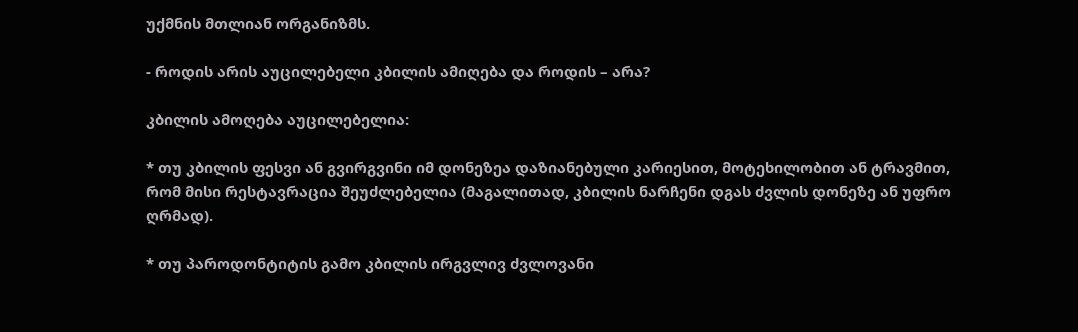უქმნის მთლიან ორგანიზმს.

- როდის არის აუცილებელი კბილის ამიღება და როდის – არა?

კბილის ამოღება აუცილებელია:

* თუ კბილის ფესვი ან გვირგვინი იმ დონეზეა დაზიანებული კარიესით, მოტეხილობით ან ტრავმით, რომ მისი რესტავრაცია შეუძლებელია (მაგალითად, კბილის ნარჩენი დგას ძვლის დონეზე ან უფრო ღრმად).

* თუ პაროდონტიტის გამო კბილის ირგვლივ ძვლოვანი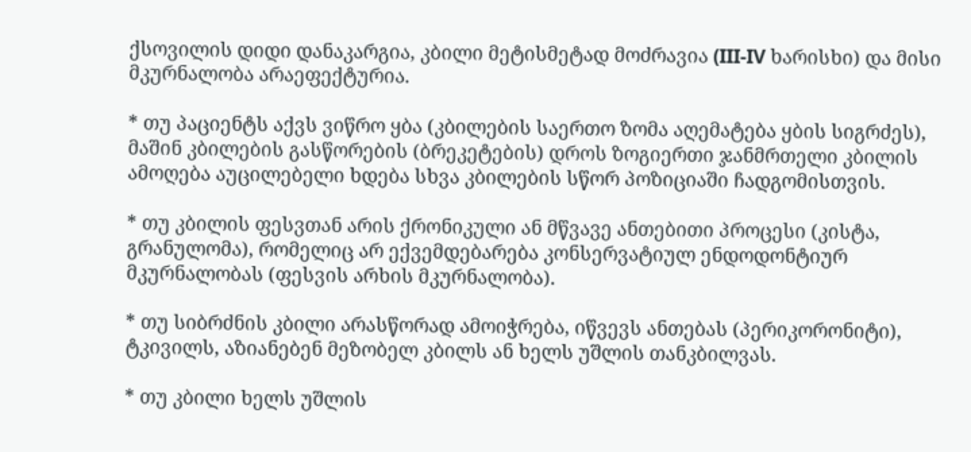ქსოვილის დიდი დანაკარგია, კბილი მეტისმეტად მოძრავია (III-IV ხარისხი) და მისი მკურნალობა არაეფექტურია.

* თუ პაციენტს აქვს ვიწრო ყბა (კბილების საერთო ზომა აღემატება ყბის სიგრძეს), მაშინ კბილების გასწორების (ბრეკეტების) დროს ზოგიერთი ჯანმრთელი კბილის ამოღება აუცილებელი ხდება სხვა კბილების სწორ პოზიციაში ჩადგომისთვის.

* თუ კბილის ფესვთან არის ქრონიკული ან მწვავე ანთებითი პროცესი (კისტა, გრანულომა), რომელიც არ ექვემდებარება კონსერვატიულ ენდოდონტიურ მკურნალობას (ფესვის არხის მკურნალობა).

* თუ სიბრძნის კბილი არასწორად ამოიჭრება, იწვევს ანთებას (პერიკორონიტი), ტკივილს, აზიანებენ მეზობელ კბილს ან ხელს უშლის თანკბილვას.

* თუ კბილი ხელს უშლის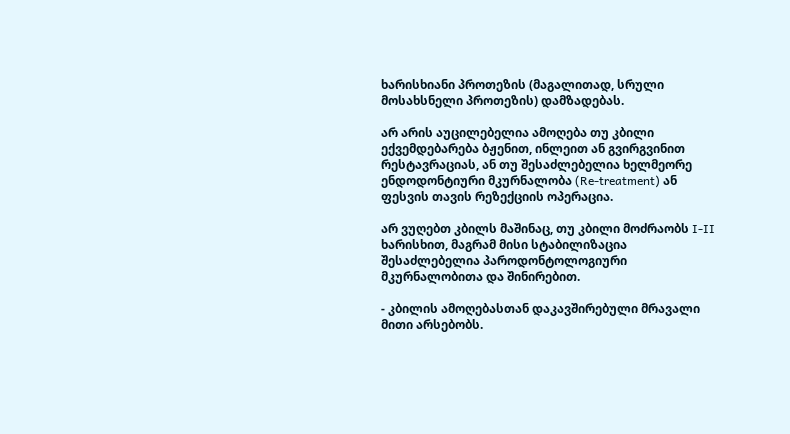ხარისხიანი პროთეზის (მაგალითად, სრული მოსახსნელი პროთეზის) დამზადებას.

არ არის აუცილებელია ამოღება თუ კბილი ექვემდებარება ბჟენით, ინლეით ან გვირგვინით რესტავრაციას, ან თუ შესაძლებელია ხელმეორე ენდოდონტიური მკურნალობა (Re-treatment) ან ფესვის თავის რეზექციის ოპერაცია.

არ ვუღებთ კბილს მაშინაც, თუ კბილი მოძრაობს I-II ხარისხით, მაგრამ მისი სტაბილიზაცია შესაძლებელია პაროდონტოლოგიური მკურნალობითა და შინირებით.

- კბილის ამოღებასთან დაკავშირებული მრავალი მითი არსებობს.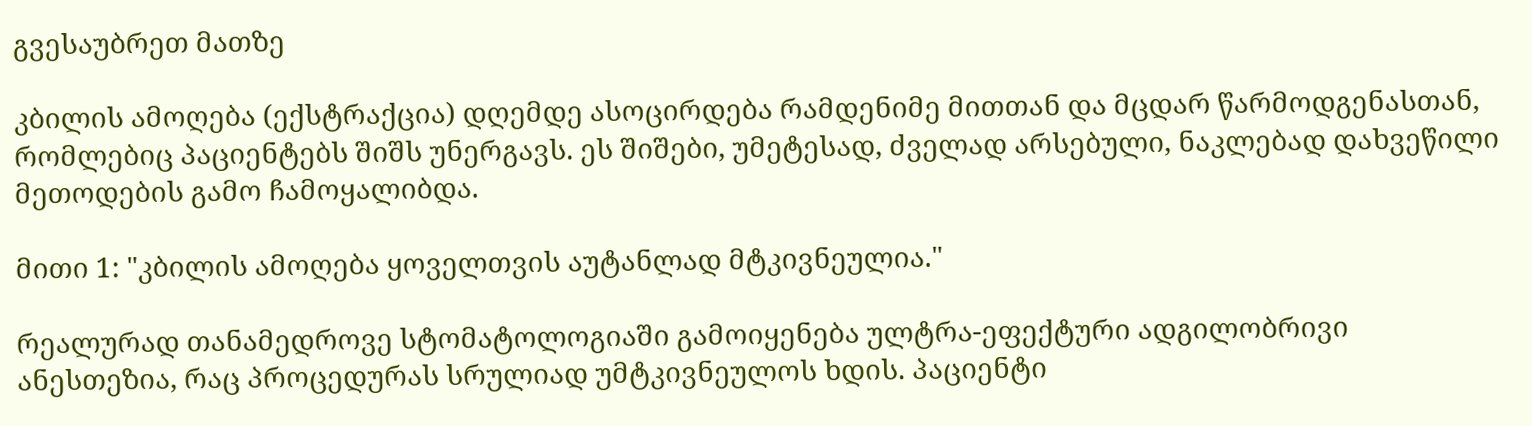გვესაუბრეთ მათზე

კბილის ამოღება (ექსტრაქცია) დღემდე ასოცირდება რამდენიმე მითთან და მცდარ წარმოდგენასთან, რომლებიც პაციენტებს შიშს უნერგავს. ეს შიშები, უმეტესად, ძველად არსებული, ნაკლებად დახვეწილი მეთოდების გამო ჩამოყალიბდა.

მითი 1: "კბილის ამოღება ყოველთვის აუტანლად მტკივნეულია."

რეალურად თანამედროვე სტომატოლოგიაში გამოიყენება ულტრა-ეფექტური ადგილობრივი ანესთეზია, რაც პროცედურას სრულიად უმტკივნეულოს ხდის. პაციენტი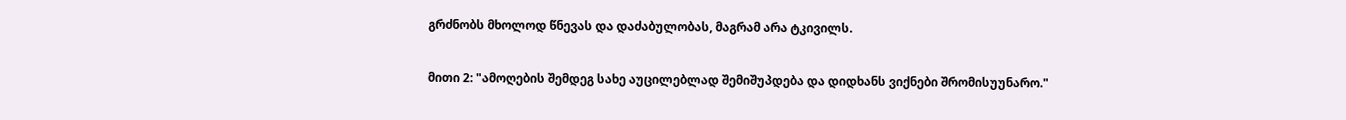გრძნობს მხოლოდ წნევას და დაძაბულობას, მაგრამ არა ტკივილს.

მითი 2: "ამოღების შემდეგ სახე აუცილებლად შემიშუპდება და დიდხანს ვიქნები შრომისუუნარო."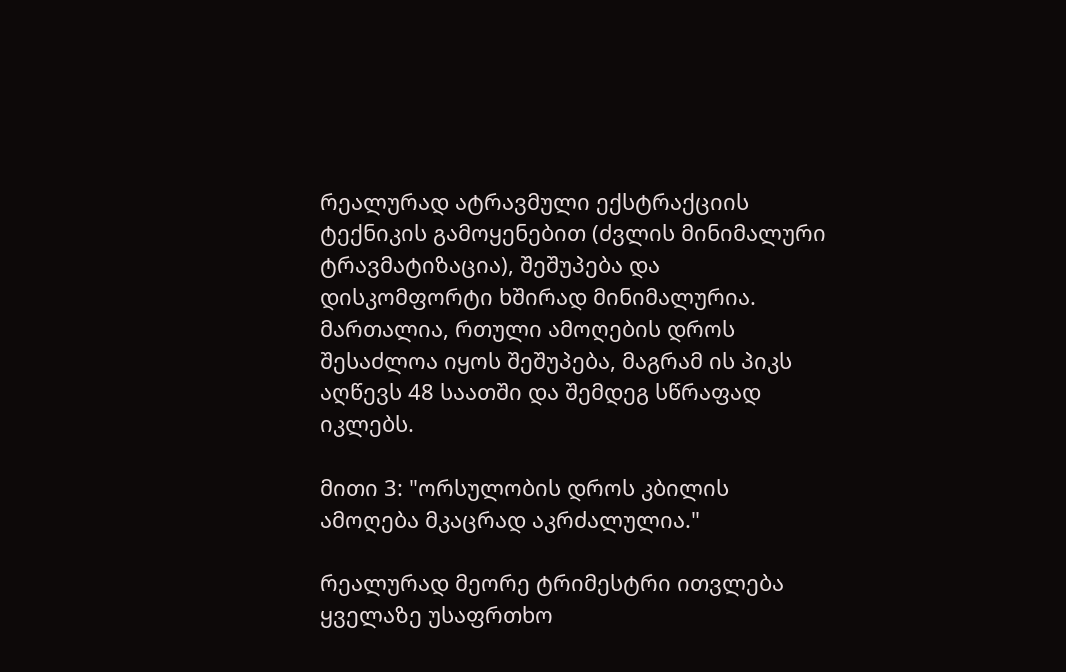რეალურად ატრავმული ექსტრაქციის ტექნიკის გამოყენებით (ძვლის მინიმალური ტრავმატიზაცია), შეშუპება და დისკომფორტი ხშირად მინიმალურია. მართალია, რთული ამოღების დროს შესაძლოა იყოს შეშუპება, მაგრამ ის პიკს აღწევს 48 საათში და შემდეგ სწრაფად იკლებს.

მითი 3: "ორსულობის დროს კბილის ამოღება მკაცრად აკრძალულია."

რეალურად მეორე ტრიმესტრი ითვლება ყველაზე უსაფრთხო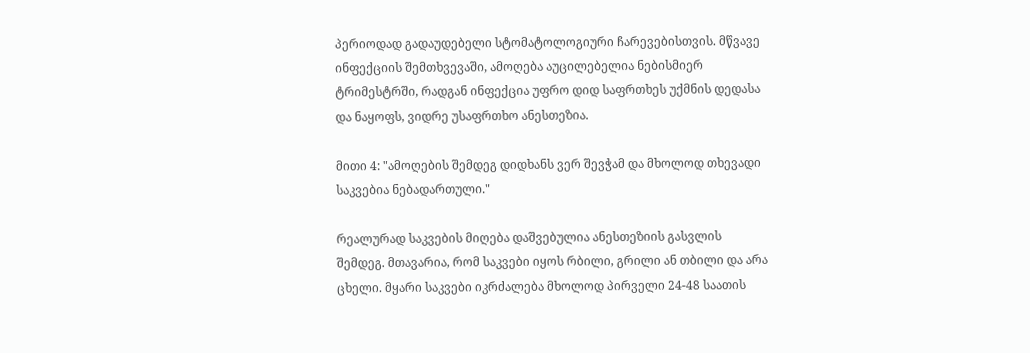პერიოდად გადაუდებელი სტომატოლოგიური ჩარევებისთვის. მწვავე ინფექციის შემთხვევაში, ამოღება აუცილებელია ნებისმიერ ტრიმესტრში, რადგან ინფექცია უფრო დიდ საფრთხეს უქმნის დედასა და ნაყოფს, ვიდრე უსაფრთხო ანესთეზია.

მითი 4: "ამოღების შემდეგ დიდხანს ვერ შევჭამ და მხოლოდ თხევადი საკვებია ნებადართული."

რეალურად საკვების მიღება დაშვებულია ანესთეზიის გასვლის შემდეგ. მთავარია, რომ საკვები იყოს რბილი, გრილი ან თბილი და არა ცხელი. მყარი საკვები იკრძალება მხოლოდ პირველი 24-48 საათის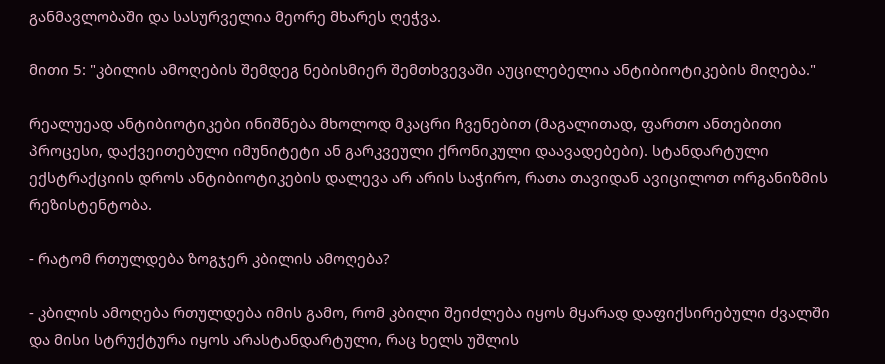განმავლობაში და სასურველია მეორე მხარეს ღეჭვა.

მითი 5: "კბილის ამოღების შემდეგ ნებისმიერ შემთხვევაში აუცილებელია ანტიბიოტიკების მიღება."

რეალუეად ანტიბიოტიკები ინიშნება მხოლოდ მკაცრი ჩვენებით (მაგალითად, ფართო ანთებითი პროცესი, დაქვეითებული იმუნიტეტი ან გარკვეული ქრონიკული დაავადებები). სტანდარტული ექსტრაქციის დროს ანტიბიოტიკების დალევა არ არის საჭირო, რათა თავიდან ავიცილოთ ორგანიზმის რეზისტენტობა.

- რატომ რთულდება ზოგჯერ კბილის ამოღება?

- კბილის ამოღება რთულდება იმის გამო, რომ კბილი შეიძლება იყოს მყარად დაფიქსირებული ძვალში და მისი სტრუქტურა იყოს არასტანდარტული, რაც ხელს უშლის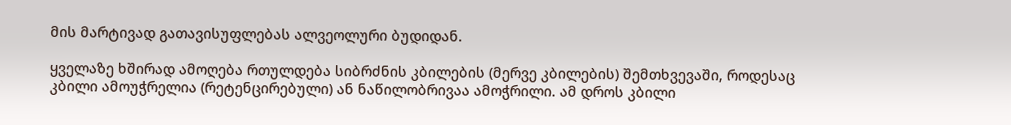მის მარტივად გათავისუფლებას ალვეოლური ბუდიდან.

ყველაზე ხშირად ამოღება რთულდება სიბრძნის კბილების (მერვე კბილების) შემთხვევაში, როდესაც კბილი ამოუჭრელია (რეტენცირებული) ან ნაწილობრივაა ამოჭრილი. ამ დროს კბილი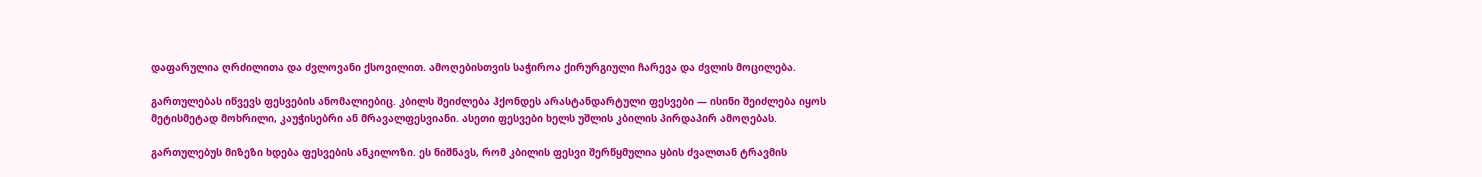დაფარულია ღრძილითა და ძვლოვანი ქსოვილით. ამოღებისთვის საჭიროა ქირურგიული ჩარევა და ძვლის მოცილება.

გართულებას იწვევს ფესვების ანომალიებიც. კბილს შეიძლება ჰქონდეს არასტანდარტული ფესვები — ისინი შეიძლება იყოს მეტისმეტად მოხრილი, კაუჭისებრი ან მრავალფესვიანი. ასეთი ფესვები ხელს უშლის კბილის პირდაპირ ამოღებას.

გართულებუს მიზეზი ხდება ფესვების ანკილოზი. ეს ნიშნავს, რომ კბილის ფესვი შერწყმულია ყბის ძვალთან ტრავმის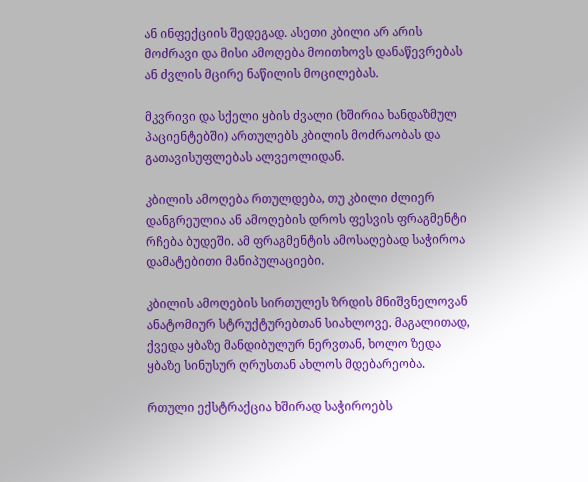ან ინფექციის შედეგად. ასეთი კბილი არ არის მოძრავი და მისი ამოღება მოითხოვს დანაწევრებას ან ძვლის მცირე ნაწილის მოცილებას.

მკვრივი და სქელი ყბის ძვალი (ხშირია ხანდაზმულ პაციენტებში) ართულებს კბილის მოძრაობას და გათავისუფლებას ალვეოლიდან.

კბილის ამოღება რთულდება, თუ კბილი ძლიერ დანგრეულია ან ამოღების დროს ფესვის ფრაგმენტი რჩება ბუდეში. ამ ფრაგმენტის ამოსაღებად საჭიროა დამატებითი მანიპულაციები.

კბილის ამოღების სირთულეს ზრდის მნიშვნელოვან ანატომიურ სტრუქტურებთან სიახლოვე. მაგალითად, ქვედა ყბაზე მანდიბულურ ნერვთან, ხოლო ზედა ყბაზე სინუსურ ღრუსთან ახლოს მდებარეობა.

რთული ექსტრაქცია ხშირად საჭიროებს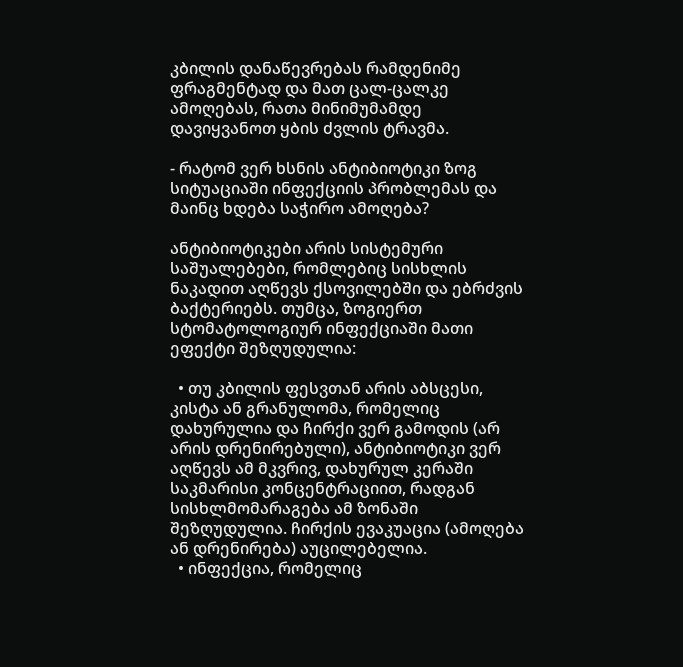კბილის დანაწევრებას რამდენიმე ფრაგმენტად და მათ ცალ-ცალკე ამოღებას, რათა მინიმუმამდე დავიყვანოთ ყბის ძვლის ტრავმა.

- რატომ ვერ ხსნის ანტიბიოტიკი ზოგ სიტუაციაში ინფექციის პრობლემას და მაინც ხდება საჭირო ამოღება?

ანტიბიოტიკები არის სისტემური საშუალებები, რომლებიც სისხლის ნაკადით აღწევს ქსოვილებში და ებრძვის ბაქტერიებს. თუმცა, ზოგიერთ სტომატოლოგიურ ინფექციაში მათი ეფექტი შეზღუდულია:

  • თუ კბილის ფესვთან არის აბსცესი, კისტა ან გრანულომა, რომელიც დახურულია და ჩირქი ვერ გამოდის (არ არის დრენირებული), ანტიბიოტიკი ვერ აღწევს ამ მკვრივ, დახურულ კერაში საკმარისი კონცენტრაციით, რადგან სისხლმომარაგება ამ ზონაში შეზღუდულია. ჩირქის ევაკუაცია (ამოღება ან დრენირება) აუცილებელია.
  • ინფექცია, რომელიც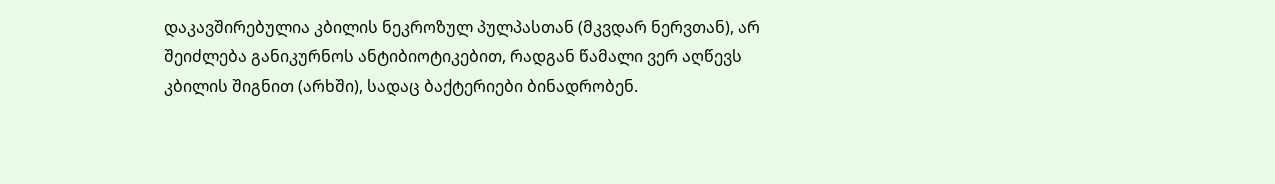დაკავშირებულია კბილის ნეკროზულ პულპასთან (მკვდარ ნერვთან), არ შეიძლება განიკურნოს ანტიბიოტიკებით, რადგან წამალი ვერ აღწევს კბილის შიგნით (არხში), სადაც ბაქტერიები ბინადრობენ.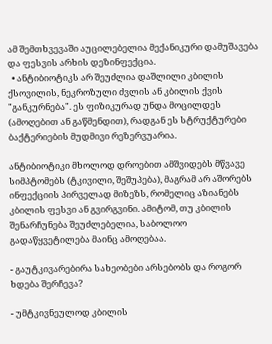ამ შემთხვევაში აუცილებელია მექანიკური დამუშავება და ფესვის არხის დეზინფექცია.
  • ანტიბიოტიკს არ შეუძლია დაშლილი კბილის ქსოვილის, ნეკროზული ძვლის ან კბილის ქვის "განკურნება". ეს ფიზიკურად უნდა მოცილდეს (ამოღებით ან გაწმენდით), რადგან ეს სტრუქტურები ბაქტერიების მუდმივი რეზერვუარია.

ანტიბიოტიკი მხოლოდ დროებით ამშვიდებს მწვავე სიმპტომებს (ტკივილი, შეშუპება), მაგრამ არ აშორებს ინფექციის პირველად მიზეზს, რომელიც აზიანებს კბილის ფესვი ან გვირგვინი. ამიტომ, თუ კბილის შენარჩუნება შეუძლებელია, საბოლოო გადაწყვეტილება მაინც ამოღებაა.

- გაუტკივარებირა სახეობები არსებობს და როგორ ხდება შერჩევა?

- უმტკივნეულოდ კბილის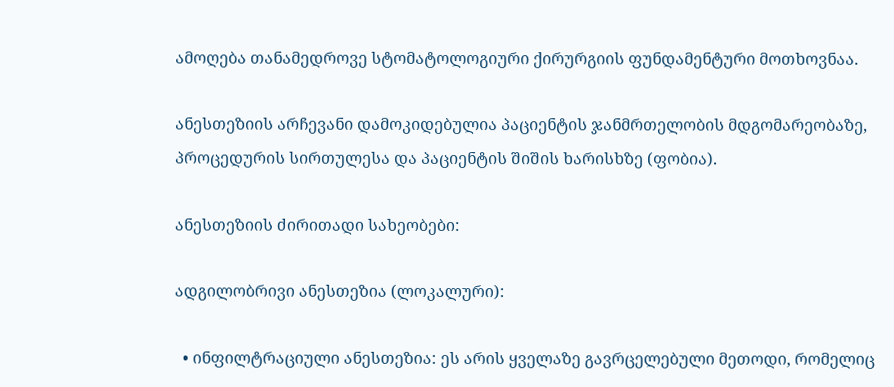ამოღება თანამედროვე სტომატოლოგიური ქირურგიის ფუნდამენტური მოთხოვნაა.

ანესთეზიის არჩევანი დამოკიდებულია პაციენტის ჯანმრთელობის მდგომარეობაზე, პროცედურის სირთულესა და პაციენტის შიშის ხარისხზე (ფობია).

ანესთეზიის ძირითადი სახეობები:

ადგილობრივი ანესთეზია (ლოკალური):

  • ინფილტრაციული ანესთეზია: ეს არის ყველაზე გავრცელებული მეთოდი, რომელიც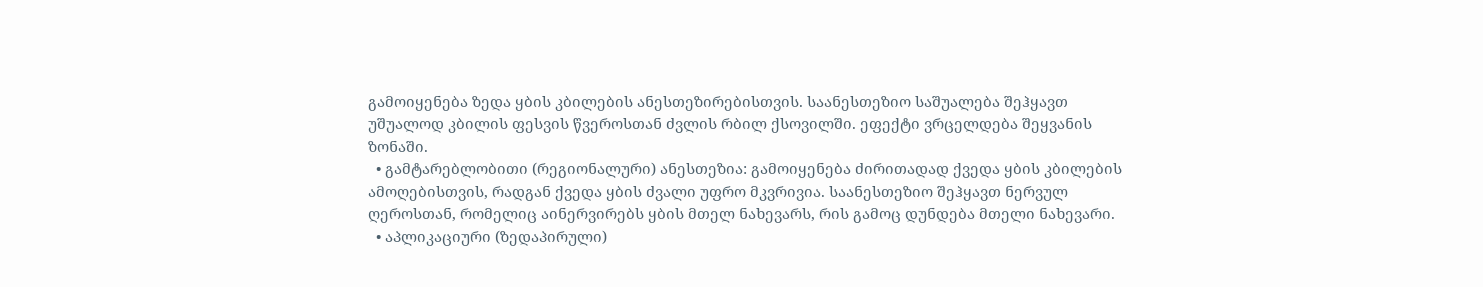გამოიყენება ზედა ყბის კბილების ანესთეზირებისთვის. საანესთეზიო საშუალება შეჰყავთ უშუალოდ კბილის ფესვის წვეროსთან ძვლის რბილ ქსოვილში. ეფექტი ვრცელდება შეყვანის ზონაში.
  • გამტარებლობითი (რეგიონალური) ანესთეზია: გამოიყენება ძირითადად ქვედა ყბის კბილების ამოღებისთვის, რადგან ქვედა ყბის ძვალი უფრო მკვრივია. საანესთეზიო შეჰყავთ ნერვულ ღეროსთან, რომელიც აინერვირებს ყბის მთელ ნახევარს, რის გამოც დუნდება მთელი ნახევარი.
  • აპლიკაციური (ზედაპირული)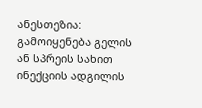ანესთეზია: გამოიყენება გელის ან სპრეის სახით ინექციის ადგილის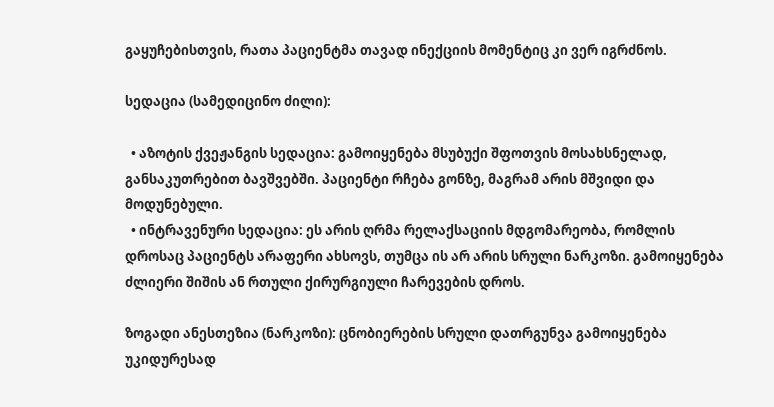გაყუჩებისთვის, რათა პაციენტმა თავად ინექციის მომენტიც კი ვერ იგრძნოს.

სედაცია (სამედიცინო ძილი):

  • აზოტის ქვეჟანგის სედაცია: გამოიყენება მსუბუქი შფოთვის მოსახსნელად, განსაკუთრებით ბავშვებში. პაციენტი რჩება გონზე, მაგრამ არის მშვიდი და მოდუნებული.
  • ინტრავენური სედაცია: ეს არის ღრმა რელაქსაციის მდგომარეობა, რომლის დროსაც პაციენტს არაფერი ახსოვს, თუმცა ის არ არის სრული ნარკოზი. გამოიყენება ძლიერი შიშის ან რთული ქირურგიული ჩარევების დროს.

ზოგადი ანესთეზია (ნარკოზი): ცნობიერების სრული დათრგუნვა გამოიყენება უკიდურესად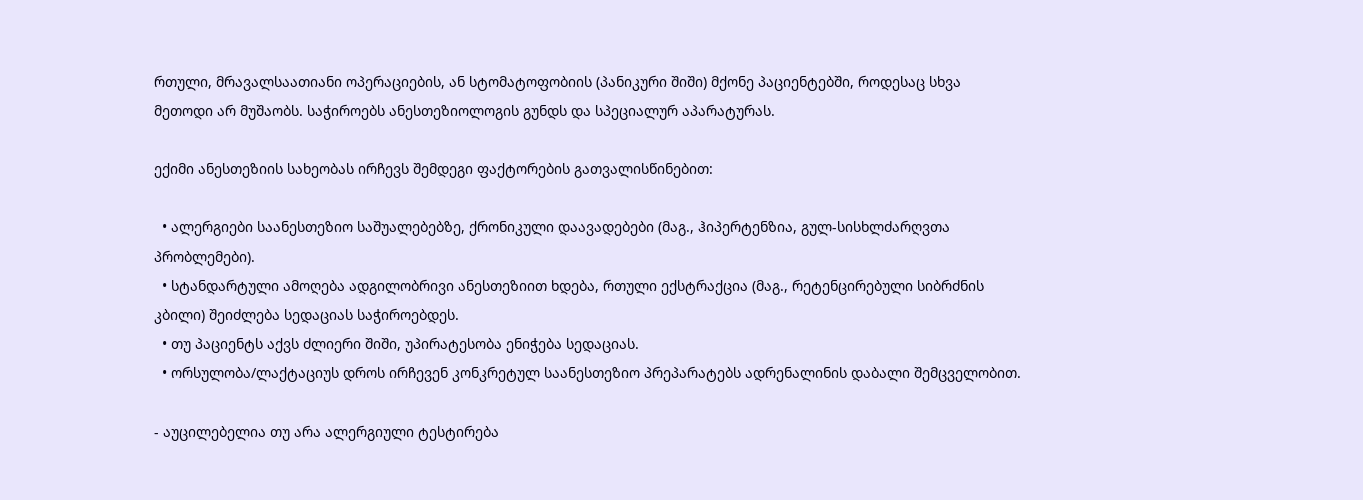რთული, მრავალსაათიანი ოპერაციების, ან სტომატოფობიის (პანიკური შიში) მქონე პაციენტებში, როდესაც სხვა მეთოდი არ მუშაობს. საჭიროებს ანესთეზიოლოგის გუნდს და სპეციალურ აპარატურას.

ექიმი ანესთეზიის სახეობას ირჩევს შემდეგი ფაქტორების გათვალისწინებით:

  • ალერგიები საანესთეზიო საშუალებებზე, ქრონიკული დაავადებები (მაგ., ჰიპერტენზია, გულ-სისხლძარღვთა პრობლემები).
  • სტანდარტული ამოღება ადგილობრივი ანესთეზიით ხდება, რთული ექსტრაქცია (მაგ., რეტენცირებული სიბრძნის კბილი) შეიძლება სედაციას საჭიროებდეს.
  • თუ პაციენტს აქვს ძლიერი შიში, უპირატესობა ენიჭება სედაციას.
  • ორსულობა/ლაქტაციუს დროს ირჩევენ კონკრეტულ საანესთეზიო პრეპარატებს ადრენალინის დაბალი შემცველობით.

- აუცილებელია თუ არა ალერგიული ტესტირება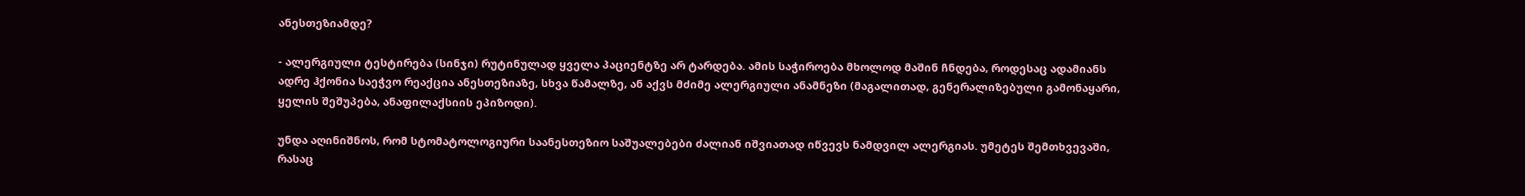ანესთეზიამდე?

- ალერგიული ტესტირება (სინჯი) რუტინულად ყველა პაციენტზე არ ტარდება. ამის საჭიროება მხოლოდ მაშინ ჩნდება, როდესაც ადამიანს ადრე ჰქონია საეჭვო რეაქცია ანესთეზიაზე, სხვა წამალზე, ან აქვს მძიმე ალერგიული ანამნეზი (მაგალითად, გენერალიზებული გამონაყარი, ყელის შეშუპება, ანაფილაქსიის ეპიზოდი).

უნდა აღინიშნოს, რომ სტომატოლოგიური საანესთეზიო საშუალებები ძალიან იშვიათად იწვევს ნამდვილ ალერგიას. უმეტეს შემთხვევაში, რასაც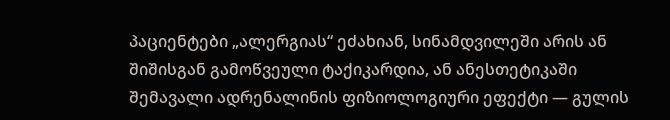პაციენტები „ალერგიას“ ეძახიან, სინამდვილეში არის ან შიშისგან გამოწვეული ტაქიკარდია, ან ანესთეტიკაში შემავალი ადრენალინის ფიზიოლოგიური ეფექტი — გულის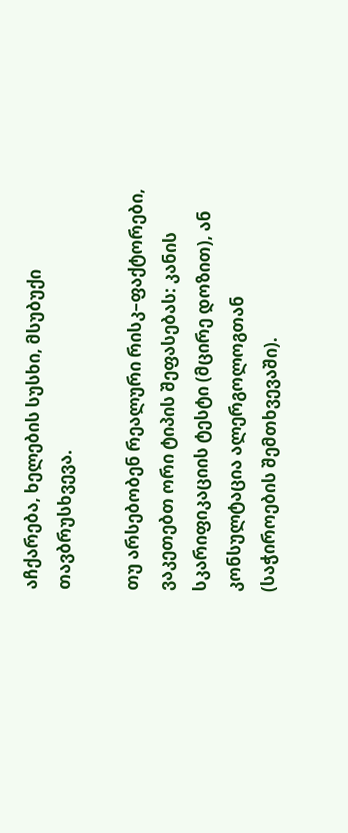აჩქარება, ხელების სუსხი, მსუბუქი თავბრუსხვევა.

თუ არსებობენ რეალური რისკ–ფაქტორები, ვაკეთებთ ორი ტიპის შეფასებას: კანის სკარიფიკაციის ტესტი (მცირე დოზით), ან კონსულტაცია ალერგოლოგთან (საჭიროების შემთხვევაში).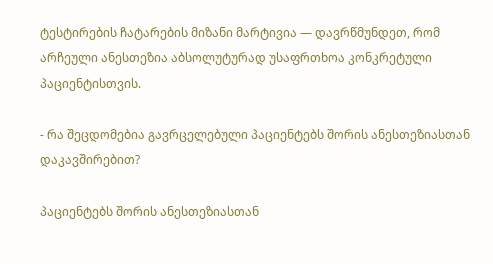ტესტირების ჩატარების მიზანი მარტივია — დავრწმუნდეთ, რომ არჩეული ანესთეზია აბსოლუტურად უსაფრთხოა კონკრეტული პაციენტისთვის.

- რა შეცდომებია გავრცელებული პაციენტებს შორის ანესთეზიასთან დაკავშირებით?

პაციენტებს შორის ანესთეზიასთან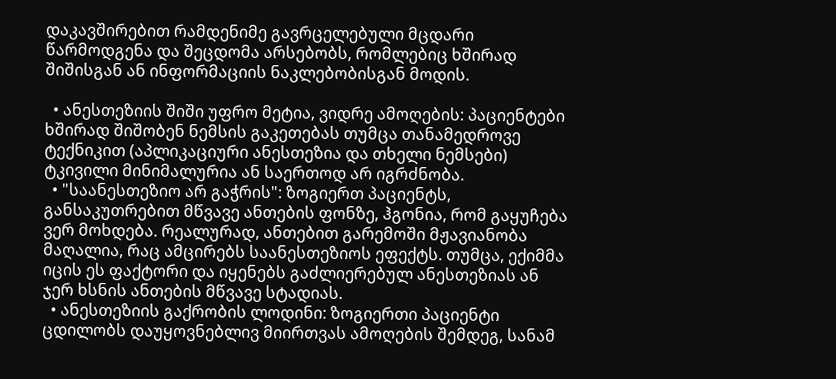დაკავშირებით რამდენიმე გავრცელებული მცდარი წარმოდგენა და შეცდომა არსებობს, რომლებიც ხშირად შიშისგან ან ინფორმაციის ნაკლებობისგან მოდის.

  • ანესთეზიის შიში უფრო მეტია, ვიდრე ამოღების: პაციენტები ხშირად შიშობენ ნემსის გაკეთებას თუმცა თანამედროვე ტექნიკით (აპლიკაციური ანესთეზია და თხელი ნემსები) ტკივილი მინიმალურია ან საერთოდ არ იგრძნობა.
  • "საანესთეზიო არ გაჭრის": ზოგიერთ პაციენტს, განსაკუთრებით მწვავე ანთების ფონზე, ჰგონია, რომ გაყუჩება ვერ მოხდება. რეალურად, ანთებით გარემოში მჟავიანობა მაღალია, რაც ამცირებს საანესთეზიოს ეფექტს. თუმცა, ექიმმა იცის ეს ფაქტორი და იყენებს გაძლიერებულ ანესთეზიას ან ჯერ ხსნის ანთების მწვავე სტადიას.
  • ანესთეზიის გაქრობის ლოდინი: ზოგიერთი პაციენტი ცდილობს დაუყოვნებლივ მიირთვას ამოღების შემდეგ, სანამ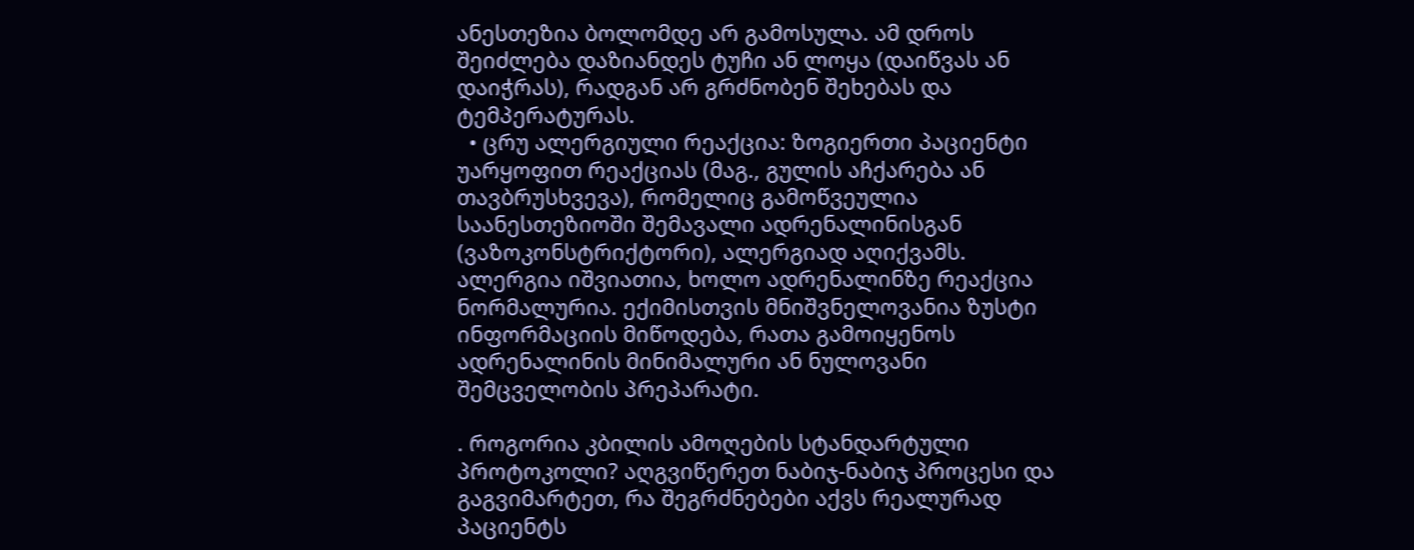ანესთეზია ბოლომდე არ გამოსულა. ამ დროს შეიძლება დაზიანდეს ტუჩი ან ლოყა (დაიწვას ან დაიჭრას), რადგან არ გრძნობენ შეხებას და ტემპერატურას.
  • ცრუ ალერგიული რეაქცია: ზოგიერთი პაციენტი უარყოფით რეაქციას (მაგ., გულის აჩქარება ან თავბრუსხვევა), რომელიც გამოწვეულია საანესთეზიოში შემავალი ადრენალინისგან (ვაზოკონსტრიქტორი), ალერგიად აღიქვამს. ალერგია იშვიათია, ხოლო ადრენალინზე რეაქცია ნორმალურია. ექიმისთვის მნიშვნელოვანია ზუსტი ინფორმაციის მიწოდება, რათა გამოიყენოს ადრენალინის მინიმალური ან ნულოვანი შემცველობის პრეპარატი.

. როგორია კბილის ამოღების სტანდარტული პროტოკოლი? აღგვიწერეთ ნაბიჯ-ნაბიჯ პროცესი და გაგვიმარტეთ, რა შეგრძნებები აქვს რეალურად პაციენტს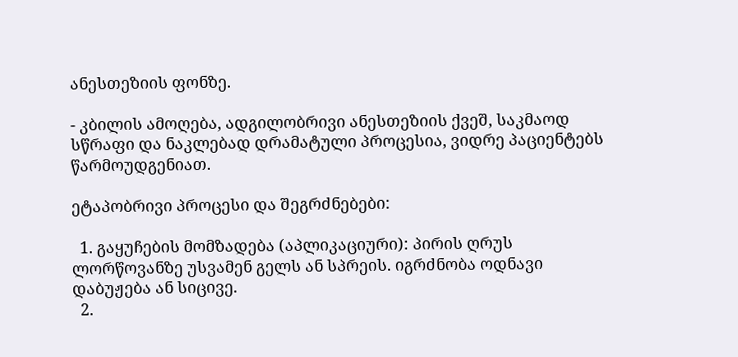ანესთეზიის ფონზე.

- კბილის ამოღება, ადგილობრივი ანესთეზიის ქვეშ, საკმაოდ სწრაფი და ნაკლებად დრამატული პროცესია, ვიდრე პაციენტებს წარმოუდგენიათ.

ეტაპობრივი პროცესი და შეგრძნებები:

  1. გაყუჩების მომზადება (აპლიკაციური): პირის ღრუს ლორწოვანზე უსვამენ გელს ან სპრეის. იგრძნობა ოდნავი დაბუჟება ან სიცივე.
  2.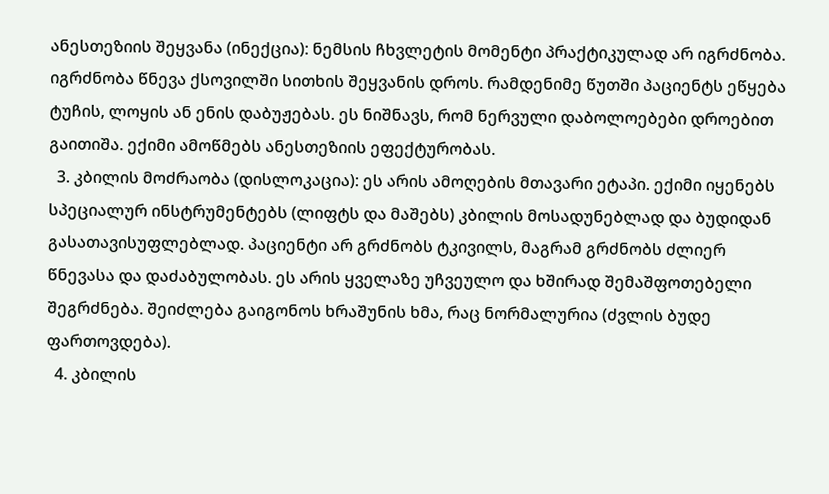ანესთეზიის შეყვანა (ინექცია): ნემსის ჩხვლეტის მომენტი პრაქტიკულად არ იგრძნობა. იგრძნობა წნევა ქსოვილში სითხის შეყვანის დროს. რამდენიმე წუთში პაციენტს ეწყება ტუჩის, ლოყის ან ენის დაბუჟებას. ეს ნიშნავს, რომ ნერვული დაბოლოებები დროებით გაითიშა. ექიმი ამოწმებს ანესთეზიის ეფექტურობას.
  3. კბილის მოძრაობა (დისლოკაცია): ეს არის ამოღების მთავარი ეტაპი. ექიმი იყენებს სპეციალურ ინსტრუმენტებს (ლიფტს და მაშებს) კბილის მოსადუნებლად და ბუდიდან გასათავისუფლებლად. პაციენტი არ გრძნობს ტკივილს, მაგრამ გრძნობს ძლიერ წნევასა და დაძაბულობას. ეს არის ყველაზე უჩვეულო და ხშირად შემაშფოთებელი შეგრძნება. შეიძლება გაიგონოს ხრაშუნის ხმა, რაც ნორმალურია (ძვლის ბუდე ფართოვდება).
  4. კბილის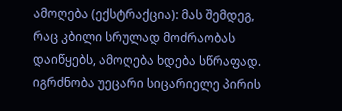ამოღება (ექსტრაქცია): მას შემდეგ, რაც კბილი სრულად მოძრაობას დაიწყებს, ამოღება ხდება სწრაფად. იგრძნობა უეცარი სიცარიელე პირის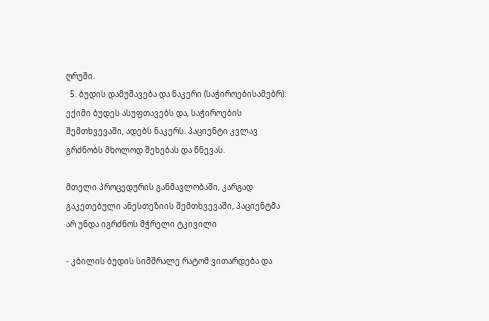ღრუში.
  5. ბუდის დამუშავება და ნაკერი (საჭიროებისამებრ): ექიმი ბუდეს ასუფთავებს და, საჭიროების შემთხვევაში, ადებს ნაკერს. პაციენტი კვლავ გრძნობს მხოლოდ შეხებას და წნევას.

მთელი პროცედურის განმავლობაში, კარგად გაკეთებული ანესთეზიის შემთხვევაში, პაციენტმა არ უნდა იგრძნოს მჭრელი ტკივილი

- კბილის ბუდის სიმშრალე რატომ ვითარდება და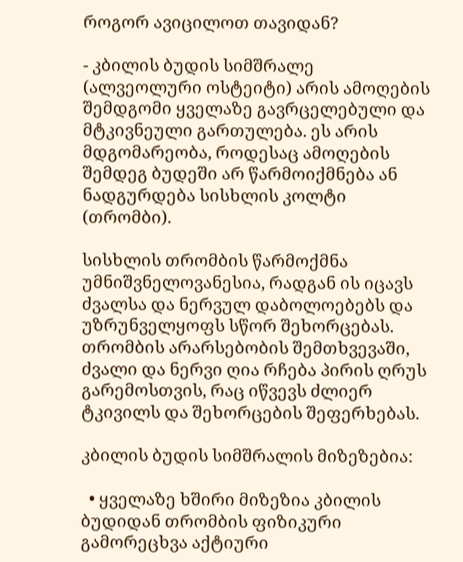როგორ ავიცილოთ თავიდან?

- კბილის ბუდის სიმშრალე (ალვეოლური ოსტეიტი) არის ამოღების შემდგომი ყველაზე გავრცელებული და მტკივნეული გართულება. ეს არის მდგომარეობა, როდესაც ამოღების შემდეგ ბუდეში არ წარმოიქმნება ან ნადგურდება სისხლის კოლტი (თრომბი).

სისხლის თრომბის წარმოქმნა უმნიშვნელოვანესია, რადგან ის იცავს ძვალსა და ნერვულ დაბოლოებებს და უზრუნველყოფს სწორ შეხორცებას. თრომბის არარსებობის შემთხვევაში, ძვალი და ნერვი ღია რჩება პირის ღრუს გარემოსთვის, რაც იწვევს ძლიერ ტკივილს და შეხორცების შეფერხებას.

კბილის ბუდის სიმშრალის მიზეზებია:

  • ყველაზე ხშირი მიზეზია კბილის ბუდიდან თრომბის ფიზიკური გამორეცხვა აქტიური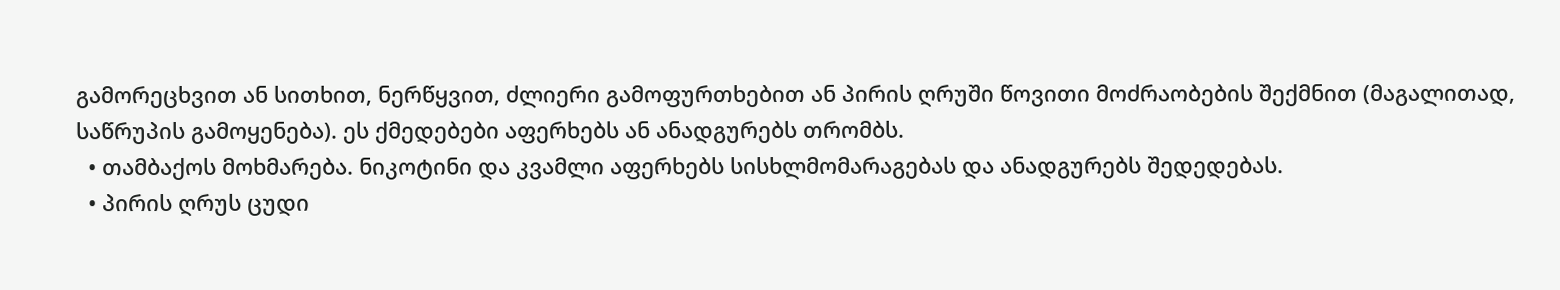გამორეცხვით ან სითხით, ნერწყვით, ძლიერი გამოფურთხებით ან პირის ღრუში წოვითი მოძრაობების შექმნით (მაგალითად, საწრუპის გამოყენება). ეს ქმედებები აფერხებს ან ანადგურებს თრომბს.
  • თამბაქოს მოხმარება. ნიკოტინი და კვამლი აფერხებს სისხლმომარაგებას და ანადგურებს შედედებას.
  • პირის ღრუს ცუდი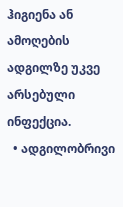ჰიგიენა ან ამოღების ადგილზე უკვე არსებული ინფექცია.
  • ადგილობრივი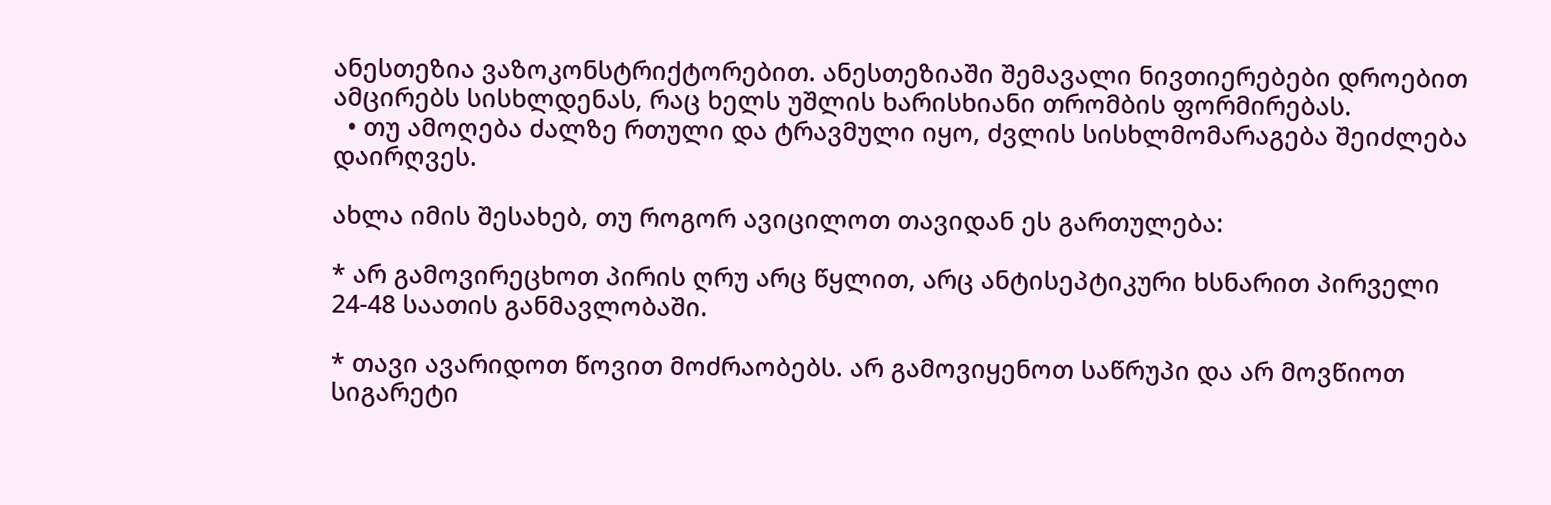ანესთეზია ვაზოკონსტრიქტორებით. ანესთეზიაში შემავალი ნივთიერებები დროებით ამცირებს სისხლდენას, რაც ხელს უშლის ხარისხიანი თრომბის ფორმირებას.
  • თუ ამოღება ძალზე რთული და ტრავმული იყო, ძვლის სისხლმომარაგება შეიძლება დაირღვეს.

ახლა იმის შესახებ, თუ როგორ ავიცილოთ თავიდან ეს გართულება:

* არ გამოვირეცხოთ პირის ღრუ არც წყლით, არც ანტისეპტიკური ხსნარით პირველი 24-48 საათის განმავლობაში.

* თავი ავარიდოთ წოვით მოძრაობებს. არ გამოვიყენოთ საწრუპი და არ მოვწიოთ სიგარეტი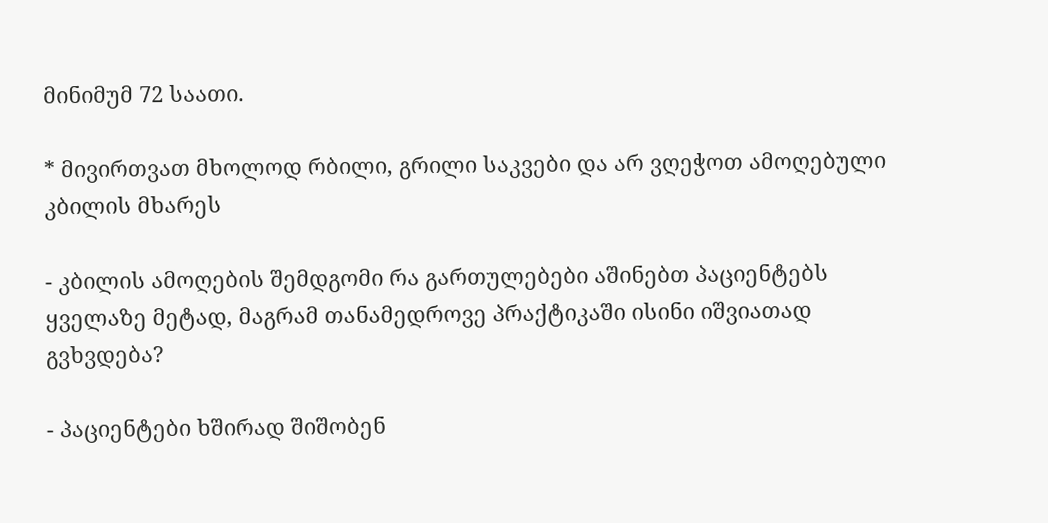მინიმუმ 72 საათი.

* მივირთვათ მხოლოდ რბილი, გრილი საკვები და არ ვღეჭოთ ამოღებული კბილის მხარეს

- კბილის ამოღების შემდგომი რა გართულებები აშინებთ პაციენტებს ყველაზე მეტად, მაგრამ თანამედროვე პრაქტიკაში ისინი იშვიათად გვხვდება?

- პაციენტები ხშირად შიშობენ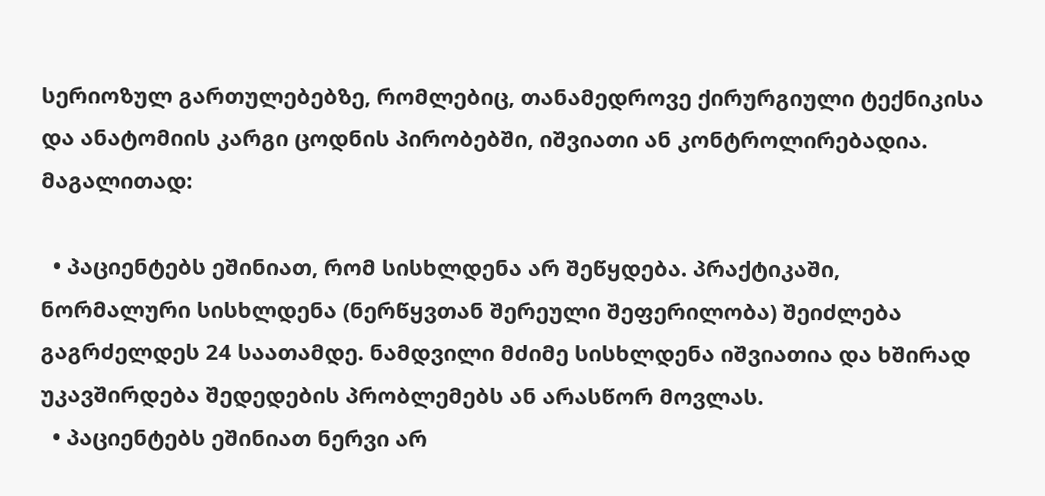სერიოზულ გართულებებზე, რომლებიც, თანამედროვე ქირურგიული ტექნიკისა და ანატომიის კარგი ცოდნის პირობებში, იშვიათი ან კონტროლირებადია. მაგალითად:

  • პაციენტებს ეშინიათ, რომ სისხლდენა არ შეწყდება. პრაქტიკაში, ნორმალური სისხლდენა (ნერწყვთან შერეული შეფერილობა) შეიძლება გაგრძელდეს 24 საათამდე. ნამდვილი მძიმე სისხლდენა იშვიათია და ხშირად უკავშირდება შედედების პრობლემებს ან არასწორ მოვლას.
  • პაციენტებს ეშინიათ ნერვი არ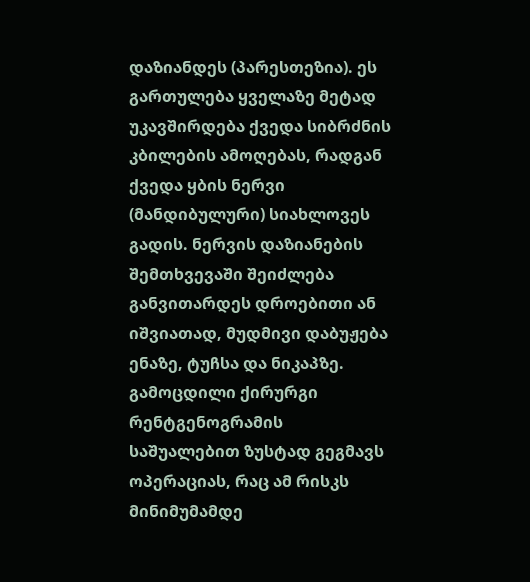დაზიანდეს (პარესთეზია). ეს გართულება ყველაზე მეტად უკავშირდება ქვედა სიბრძნის კბილების ამოღებას, რადგან ქვედა ყბის ნერვი (მანდიბულური) სიახლოვეს გადის. ნერვის დაზიანების შემთხვევაში შეიძლება განვითარდეს დროებითი ან იშვიათად, მუდმივი დაბუჟება ენაზე, ტუჩსა და ნიკაპზე. გამოცდილი ქირურგი რენტგენოგრამის საშუალებით ზუსტად გეგმავს ოპერაციას, რაც ამ რისკს მინიმუმამდე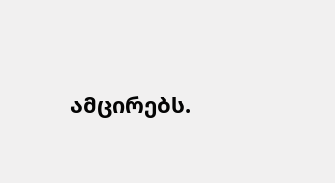ამცირებს.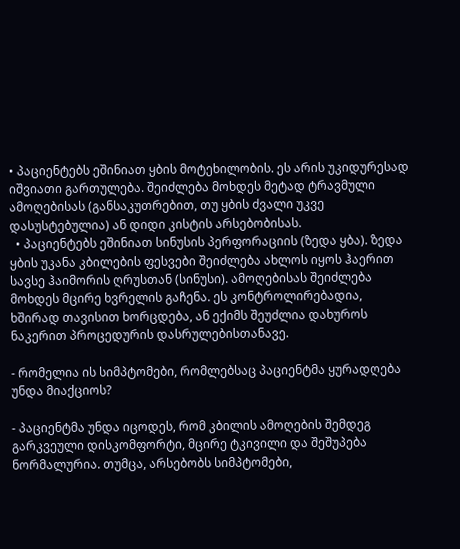• პაციენტებს ეშინიათ ყბის მოტეხილობის. ეს არის უკიდურესად იშვიათი გართულება. შეიძლება მოხდეს მეტად ტრავმული ამოღებისას (განსაკუთრებით, თუ ყბის ძვალი უკვე დასუსტებულია) ან დიდი კისტის არსებობისას.
  • პაციენტებს ეშინიათ სინუსის პერფორაციის (ზედა ყბა). ზედა ყბის უკანა კბილების ფესვები შეიძლება ახლოს იყოს ჰაერით სავსე ჰაიმორის ღრუსთან (სინუსი). ამოღებისას შეიძლება მოხდეს მცირე ხვრელის გაჩენა. ეს კონტროლირებადია, ხშირად თავისით ხორცდება, ან ექიმს შეუძლია დახუროს ნაკერით პროცედურის დასრულებისთანავე.

- რომელია ის სიმპტომები, რომლებსაც პაციენტმა ყურადღება უნდა მიაქციოს?

- პაციენტმა უნდა იცოდეს, რომ კბილის ამოღების შემდეგ გარკვეული დისკომფორტი, მცირე ტკივილი და შეშუპება ნორმალურია. თუმცა, არსებობს სიმპტომები,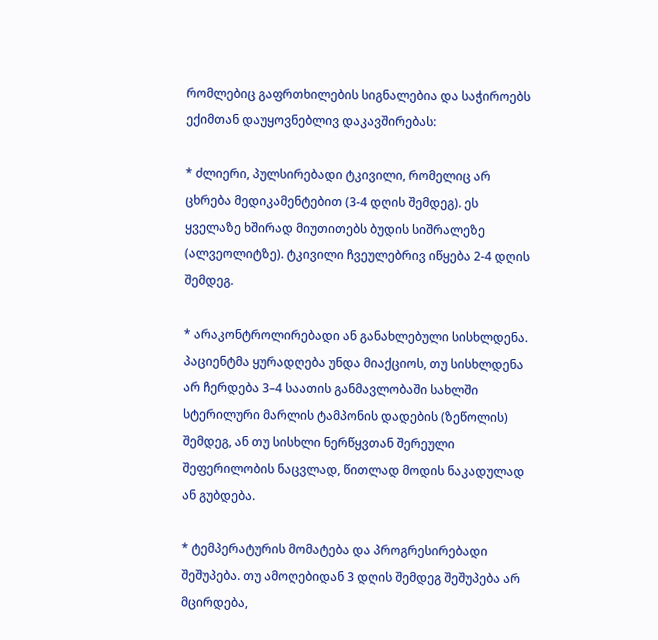რომლებიც გაფრთხილების სიგნალებია და საჭიროებს ექიმთან დაუყოვნებლივ დაკავშირებას:

* ძლიერი, პულსირებადი ტკივილი, რომელიც არ ცხრება მედიკამენტებით (3-4 დღის შემდეგ). ეს ყველაზე ხშირად მიუთითებს ბუდის სიშრალეზე (ალვეოლიტზე). ტკივილი ჩვეულებრივ იწყება 2-4 დღის შემდეგ.

* არაკონტროლირებადი ან განახლებული სისხლდენა. პაციენტმა ყურადღება უნდა მიაქციოს, თუ სისხლდენა არ ჩერდება 3–4 საათის განმავლობაში სახლში სტერილური მარლის ტამპონის დადების (ზეწოლის) შემდეგ, ან თუ სისხლი ნერწყვთან შერეული შეფერილობის ნაცვლად, წითლად მოდის ნაკადულად ან გუბდება.

* ტემპერატურის მომატება და პროგრესირებადი შეშუპება. თუ ამოღებიდან 3 დღის შემდეგ შეშუპება არ მცირდება,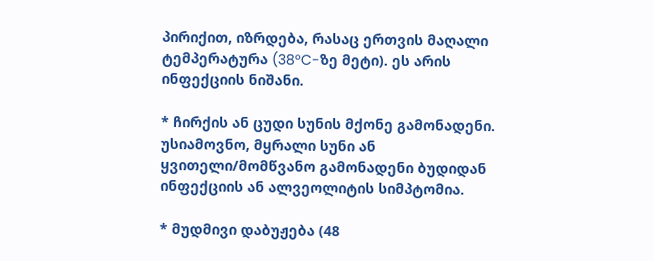პირიქით, იზრდება, რასაც ერთვის მაღალი ტემპერატურა (38°C-ზე მეტი). ეს არის ინფექციის ნიშანი.

* ჩირქის ან ცუდი სუნის მქონე გამონადენი. უსიამოვნო, მყრალი სუნი ან ყვითელი/მომწვანო გამონადენი ბუდიდან ინფექციის ან ალვეოლიტის სიმპტომია.

* მუდმივი დაბუჟება (48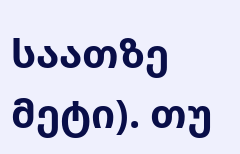საათზე მეტი). თუ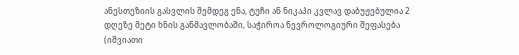ანესთეზიის გასვლის შემდეგ ენა, ტუჩი ან ნიკაპი კვლავ დაბუჟებულია 2 დღეზე მეტი ხნის განმავლობაში, საჭიროა ნევროლოგიური შეფასება (იშვიათი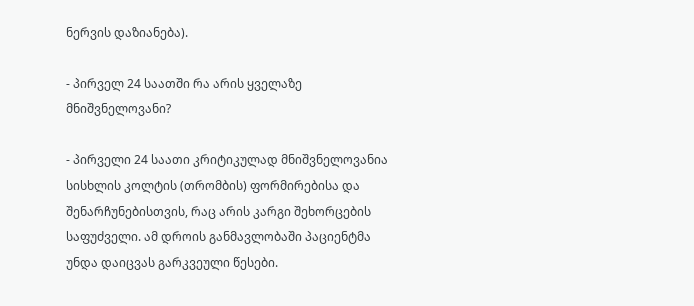ნერვის დაზიანება).

- პირველ 24 საათში რა არის ყველაზე მნიშვნელოვანი?

- პირველი 24 საათი კრიტიკულად მნიშვნელოვანია სისხლის კოლტის (თრომბის) ფორმირებისა და შენარჩუნებისთვის, რაც არის კარგი შეხორცების საფუძველი. ამ დროის განმავლობაში პაციენტმა უნდა დაიცვას გარკვეული წესები.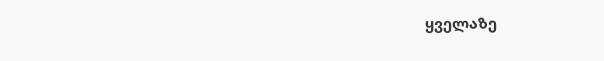ყველაზე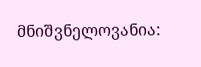მნიშვნელოვანია: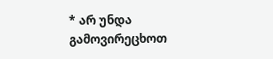* არ უნდა გამოვირეცხოთ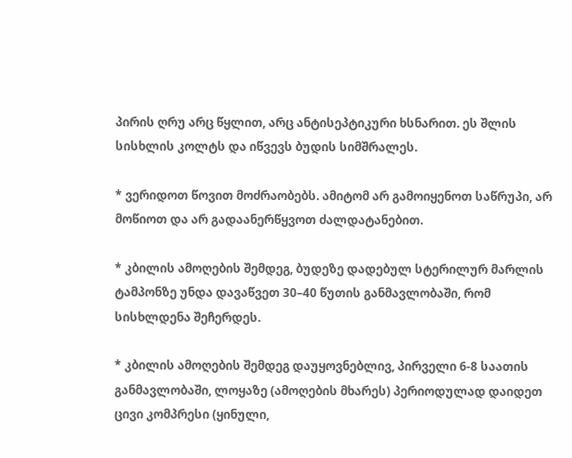პირის ღრუ არც წყლით, არც ანტისეპტიკური ხსნარით. ეს შლის სისხლის კოლტს და იწვევს ბუდის სიმშრალეს.

* ვერიდოთ წოვით მოძრაობებს. ამიტომ არ გამოიყენოთ საწრუპი, არ მოწიოთ და არ გადაანერწყვოთ ძალდატანებით.

* კბილის ამოღების შემდეგ, ბუდეზე დადებულ სტერილურ მარლის ტამპონზე უნდა დავაწვეთ 30–40 წუთის განმავლობაში, რომ სისხლდენა შეჩერდეს.

* კბილის ამოღების შემდეგ დაუყოვნებლივ, პირველი 6-8 საათის განმავლობაში, ლოყაზე (ამოღების მხარეს) პერიოდულად დაიდეთ ცივი კომპრესი (ყინული,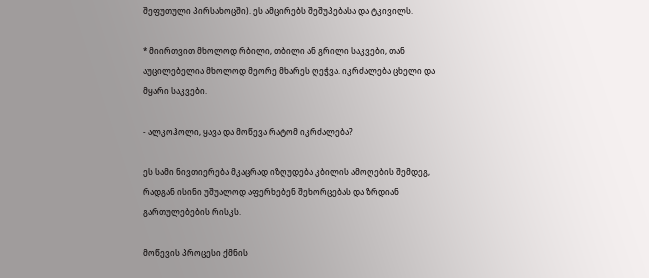შეფუთული პირსახოცში). ეს ამცირებს შეშუპებასა და ტკივილს.

* მიირთვით მხოლოდ რბილი, თბილი ან გრილი საკვები, თან აუცილებელია მხოლოდ მეორე მხარეს ღეჭვა. იკრძალება ცხელი და მყარი საკვები.

- ალკოჰოლი, ყავა და მოწევა რატომ იკრძალება?

ეს სამი ნივთიერება მკაცრად იზღუდება კბილის ამოღების შემდეგ, რადგან ისინი უშუალოდ აფერხებენ შეხორცებას და ზრდიან გართულებების რისკს.

მოწევის პროცესი ქმნის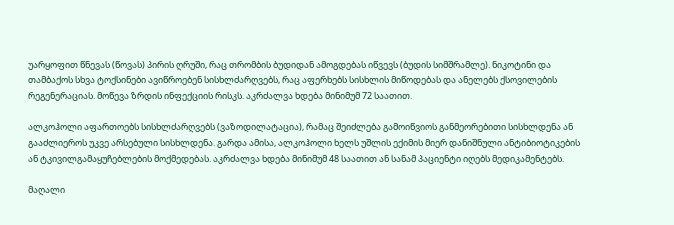უარყოფით წნევას (წოვას) პირის ღრუში, რაც თრომბის ბუდიდან ამოგდებას იწვევს (ბუდის სიმშრამლე). ნიკოტინი და თამბაქოს სხვა ტოქსინები ავიწროებენ სისხლძარღვებს, რაც აფერხებს სისხლის მიწოდებას და ანელებს ქსოვილების რეგენერაციას. მოწევა ზრდის ინფექციის რისკს. აკრძალვა ხდება მინიმუმ 72 საათით.

ალკოჰოლი აფართოებს სისხლძარღვებს (ვაზოდილატაცია), რამაც შეიძლება გამოიწვიოს განმეორებითი სისხლდენა ან გააძლიეროს უკვე არსებული სისხლდენა. გარდა ამისა, ალკოჰოლი ხელს უშლის ექიმის მიერ დანიშნული ანტიბიოტიკების ან ტკივილგამაყუჩებლების მოქმედებას. აკრძალვა ხდება მინიმუმ 48 საათით ან სანამ პაციენტი იღებს მედიკამენტებს.

მაღალი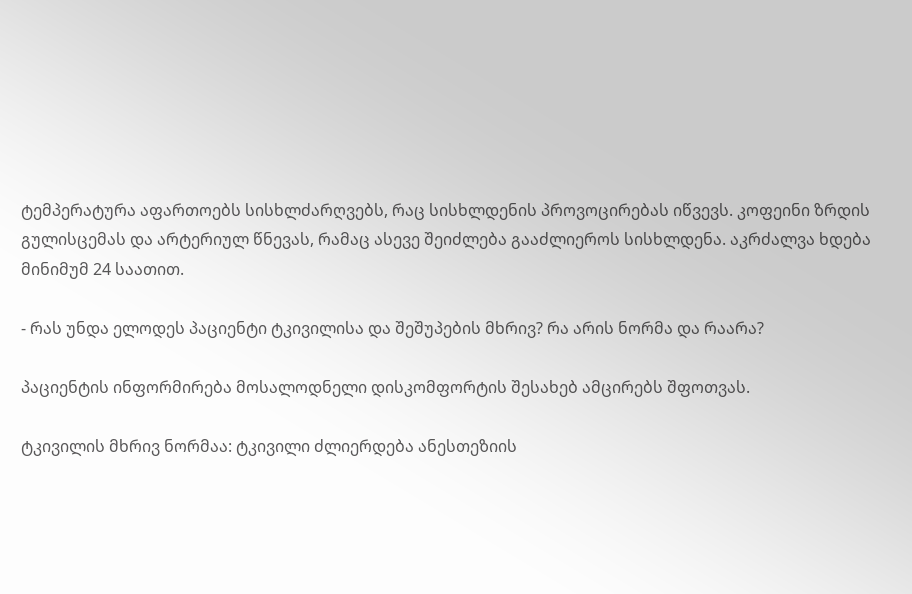ტემპერატურა აფართოებს სისხლძარღვებს, რაც სისხლდენის პროვოცირებას იწვევს. კოფეინი ზრდის გულისცემას და არტერიულ წნევას, რამაც ასევე შეიძლება გააძლიეროს სისხლდენა. აკრძალვა ხდება მინიმუმ 24 საათით.

- რას უნდა ელოდეს პაციენტი ტკივილისა და შეშუპების მხრივ? რა არის ნორმა და რაარა?

პაციენტის ინფორმირება მოსალოდნელი დისკომფორტის შესახებ ამცირებს შფოთვას.

ტკივილის მხრივ ნორმაა: ტკივილი ძლიერდება ანესთეზიის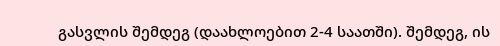გასვლის შემდეგ (დაახლოებით 2-4 საათში). შემდეგ, ის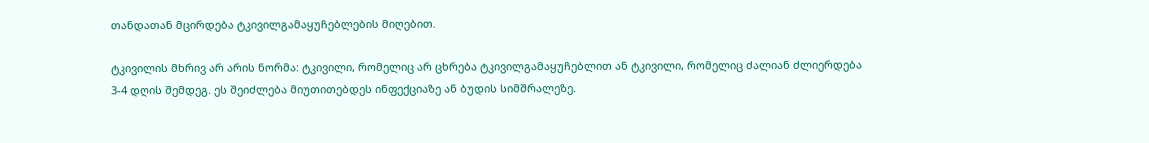თანდათან მცირდება ტკივილგამაყუჩებლების მიღებით.

ტკივილის მხრივ არ არის ნორმა: ტკივილი, რომელიც არ ცხრება ტკივილგამაყუჩებლით ან ტკივილი, რომელიც ძალიან ძლიერდება 3-4 დღის შემდეგ. ეს შეიძლება მიუთითებდეს ინფექციაზე ან ბუდის სიმშრალეზე.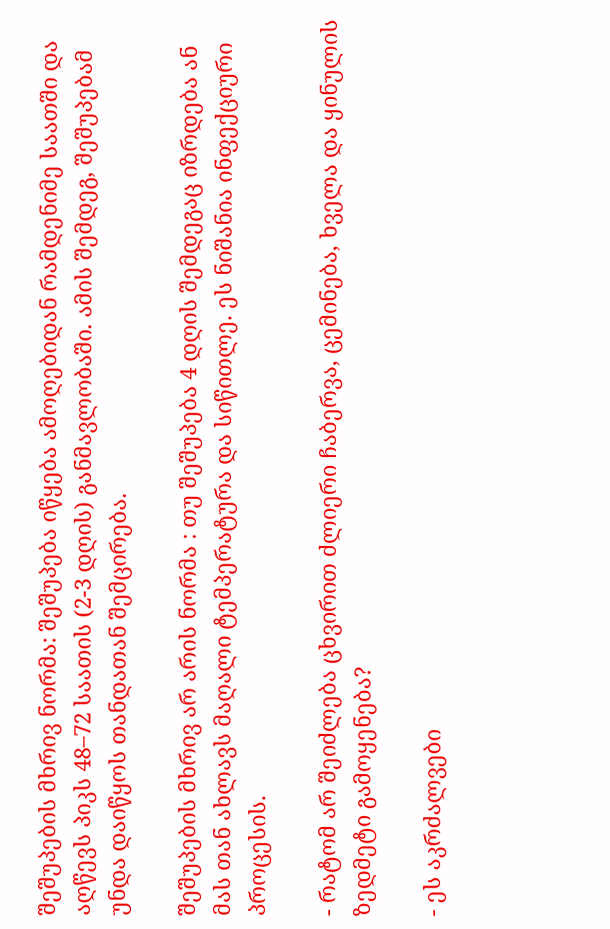შეშუპების მხრივ ნორმა: შეშუპება იწყება ამოღებიდან რამდენიმე საათში და აღწევს პიკს 48–72 საათის (2-3 დღის) განმავლობაში. ამის შემდეგ, შეშუპებამ უნდა დაიწყოს თანდათან შემცირება.

შეშუპების მხრივ არ არის ნორმა : თუ შეშუპება 4 დღის შემდეგაც იზრდება ან მას თან ახლავს მაღალი ტემპერატურა და სიწითლე. ეს ნიშანია ინფექციური პროცესის.

- რატომ არ შეიძლება ცხვირით ძლიერი ჩაბერვა, ცემინება, ხველა და ყინულის ზედმეტი გამოყენება?

- ეს აკრძალვები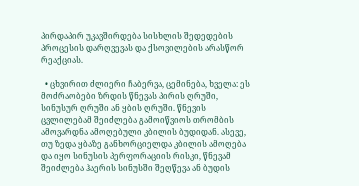პირდაპირ უკავშირდება სისხლის შედედების პროცესის დარღვევას და ქსოვილების არასწორ რეაქციას.

  • ცხვირით ძლიერი ჩაბერვა, ცემინება, ხველა: ეს მოძრაობები ზრდის წნევას პირის ღრუში, სინუსურ ღრუში ან ყბის ღრუში. წნევის ცვლილებამ შეიძლება გამოიწვიოს თრომბის ამოვარდნა ამოღებული კბილის ბუდიდან. ასევე, თუ ზედა ყბაზე განხორციელდა კბილის ამოღება და იყო სინუსის პერფორაციის რისკი, წნევამ შეიძლება ჰაერის სინუსში შეღწევა ან ბუდის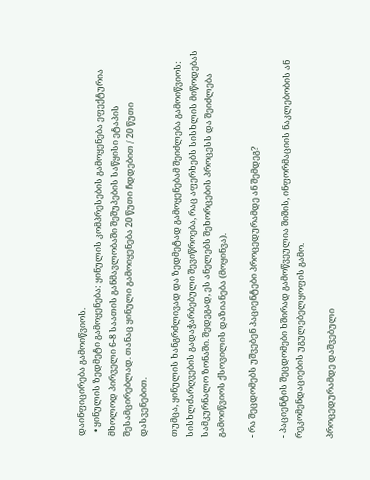დაინფიცირება გამოიწვიოს.
  • ყინულის ზედმეტი გამოყენება: ყინულის კომპრესების გამოყენება ეფექტურია მხოლოდ პირველი 6-8 საათის განმავლობაში შეშუპების საწყისი ეტაპის შესამცირებლად. თანაც ყინული გამოიყენება 20 წუთი ჩდდებით / 20 წუთი დასვენებით.

თუმცა, ყინულის ხანგრძლივად და ზედმეტად გამოყენებამ შეიძლება გამოიწვიოს: სისხლძარღვების გადაჭარბებული შევიწროება, რაც აფერხებს სისხლის მიწოდებას სამკურნალო ზონაში. შედეგად, ეს ანელებს შეხორცების პროცესს და შეიძლება გამოიწვიოს ქსოვილის დაზიანება (მოყინვა).

- რა შეცდომებს უშვებენ პაციენტები პროცედურამდე ან შემდეგ?

- პაციენტის შეცდომები ხშირად გამოწვეულია შიშის, ინფორმაციის ნაკლებობის ან რეკომენდაციების უგულებელყოფის გამო.

პროცედურამდე დაშვებული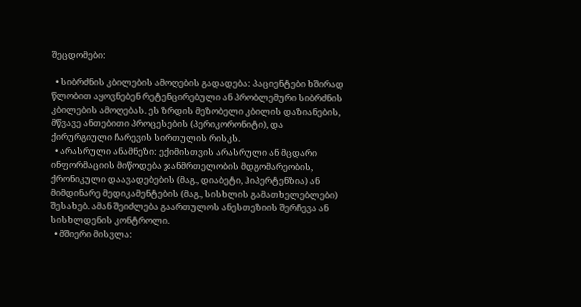შეცდომები:

  • სიბრძნის კბილების ამოღების გადადება: პაციენტები ხშირად წლობით აყოვნებენ რეტენცირებული ან პრობლემური სიბრძნის კბილების ამოღებას. ეს ზრდის მეზობელი კბილის დაზიანების, მწვავე ანთებითი პროცესების (პერიკორონიტი), და ქირურგიული ჩარევის სირთულის რისკს.
  • არასრული ანამნეზი: ექიმისთვის არასრული ან მცდარი ინფორმაციის მიწოდება ჯანმრთელობის მდგომარეობის, ქრონიკული დაავადებების (მაგ., დიაბეტი, ჰიპერტენზია) ან მიმდინარე მედიკამენტების (მაგ., სისხლის გამათხელებლები) შესახებ. ამან შეიძლება გაართულოს ანესთეზიის შერჩევა ან სისხლდენის კონტროლი.
  • მშიერი მისვლა: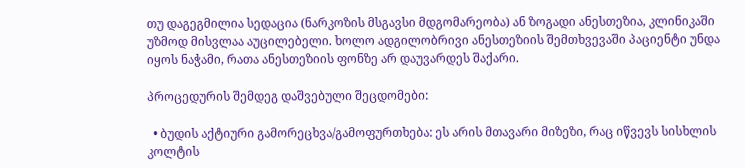თუ დაგეგმილია სედაცია (ნარკოზის მსგავსი მდგომარეობა) ან ზოგადი ანესთეზია, კლინიკაში უზმოდ მისვლაა აუცილებელი. ხოლო ადგილობრივი ანესთეზიის შემთხვევაში პაციენტი უნდა იყოს ნაჭამი, რათა ანესთეზიის ფონზე არ დაუვარდეს შაქარი.

პროცედურის შემდეგ დაშვებული შეცდომები:

  • ბუდის აქტიური გამორეცხვა/გამოფურთხება: ეს არის მთავარი მიზეზი, რაც იწვევს სისხლის კოლტის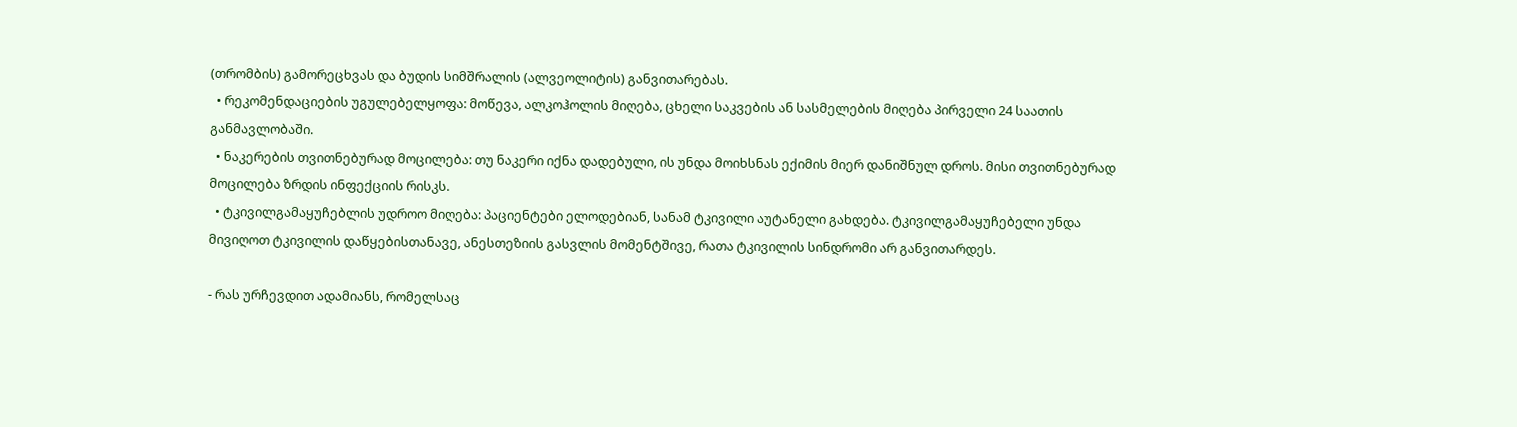(თრომბის) გამორეცხვას და ბუდის სიმშრალის (ალვეოლიტის) განვითარებას.
  • რეკომენდაციების უგულებელყოფა: მოწევა, ალკოჰოლის მიღება, ცხელი საკვების ან სასმელების მიღება პირველი 24 საათის განმავლობაში.
  • ნაკერების თვითნებურად მოცილება: თუ ნაკერი იქნა დადებული, ის უნდა მოიხსნას ექიმის მიერ დანიშნულ დროს. მისი თვითნებურად მოცილება ზრდის ინფექციის რისკს.
  • ტკივილგამაყუჩებლის უდროო მიღება: პაციენტები ელოდებიან, სანამ ტკივილი აუტანელი გახდება. ტკივილგამაყუჩებელი უნდა მივიღოთ ტკივილის დაწყებისთანავე, ანესთეზიის გასვლის მომენტშივე, რათა ტკივილის სინდრომი არ განვითარდეს.

- რას ურჩევდით ადამიანს, რომელსაც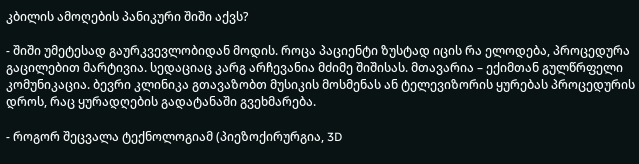კბილის ამოღების პანიკური შიში აქვს?

- შიში უმეტესად გაურკვევლობიდან მოდის. როცა პაციენტი ზუსტად იცის რა ელოდება, პროცედურა გაცილებით მარტივია. სედაციაც კარგ არჩევანია მძიმე შიშისას. მთავარია – ექიმთან გულწრფელი კომუნიკაცია. ბევრი კლინიკა გთავაზობთ მუსიკის მოსმენას ან ტელევიზორის ყურებას პროცედურის დროს, რაც ყურადღების გადატანაში გვეხმარება.

- როგორ შეცვალა ტექნოლოგიამ (პიეზოქირურგია, 3D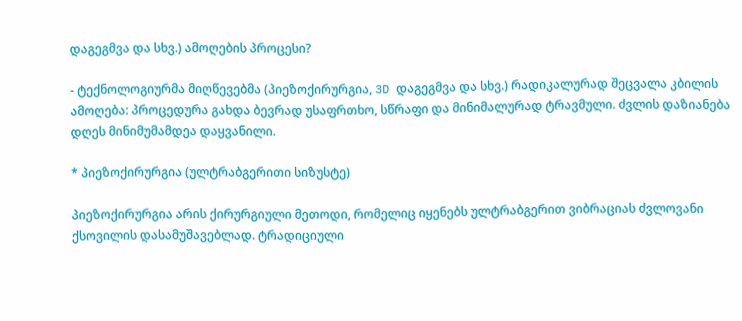დაგეგმვა და სხვ.) ამოღების პროცესი?

- ტექნოლოგიურმა მიღწევებმა (პიეზოქირურგია, 3D დაგეგმვა და სხვ.) რადიკალურად შეცვალა კბილის ამოღება: პროცედურა გახდა ბევრად უსაფრთხო, სწრაფი და მინიმალურად ტრავმული. ძვლის დაზიანება დღეს მინიმუმამდეა დაყვანილი.

* პიეზოქირურგია (ულტრაბგერითი სიზუსტე)

პიეზოქირურგია არის ქირურგიული მეთოდი, რომელიც იყენებს ულტრაბგერით ვიბრაციას ძვლოვანი ქსოვილის დასამუშავებლად. ტრადიციული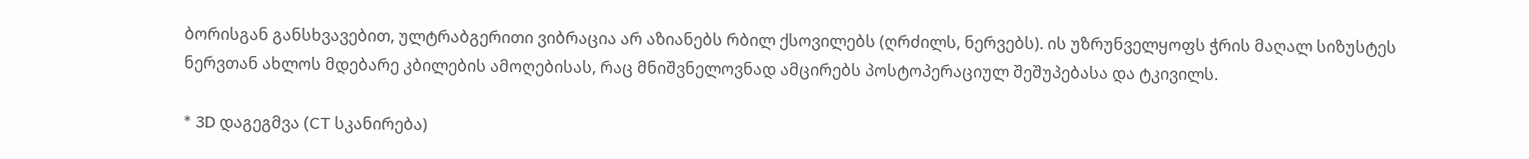ბორისგან განსხვავებით, ულტრაბგერითი ვიბრაცია არ აზიანებს რბილ ქსოვილებს (ღრძილს, ნერვებს). ის უზრუნველყოფს ჭრის მაღალ სიზუსტეს ნერვთან ახლოს მდებარე კბილების ამოღებისას, რაც მნიშვნელოვნად ამცირებს პოსტოპერაციულ შეშუპებასა და ტკივილს.

* 3D დაგეგმვა (CT სკანირება)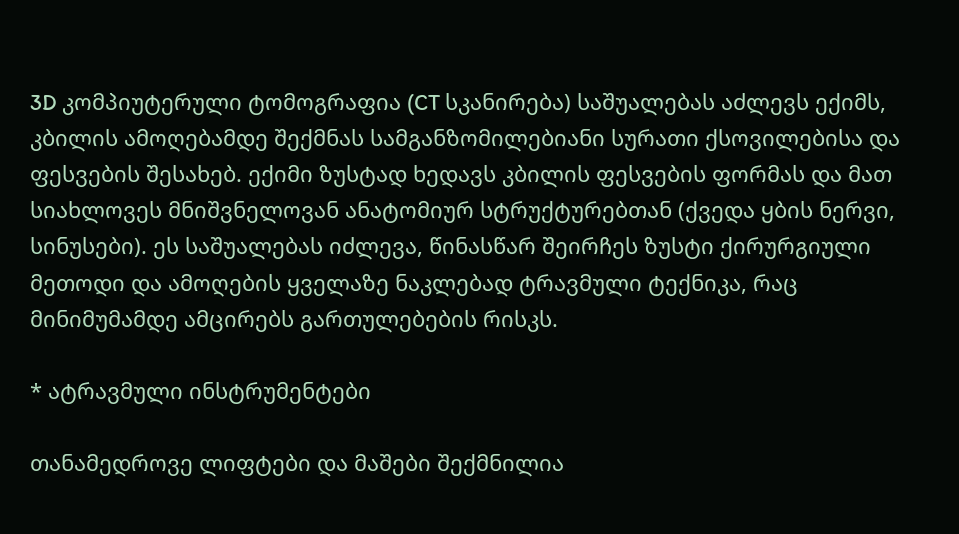3D კომპიუტერული ტომოგრაფია (CT სკანირება) საშუალებას აძლევს ექიმს, კბილის ამოღებამდე შექმნას სამგანზომილებიანი სურათი ქსოვილებისა და ფესვების შესახებ. ექიმი ზუსტად ხედავს კბილის ფესვების ფორმას და მათ სიახლოვეს მნიშვნელოვან ანატომიურ სტრუქტურებთან (ქვედა ყბის ნერვი, სინუსები). ეს საშუალებას იძლევა, წინასწარ შეირჩეს ზუსტი ქირურგიული მეთოდი და ამოღების ყველაზე ნაკლებად ტრავმული ტექნიკა, რაც მინიმუმამდე ამცირებს გართულებების რისკს.

* ატრავმული ინსტრუმენტები

თანამედროვე ლიფტები და მაშები შექმნილია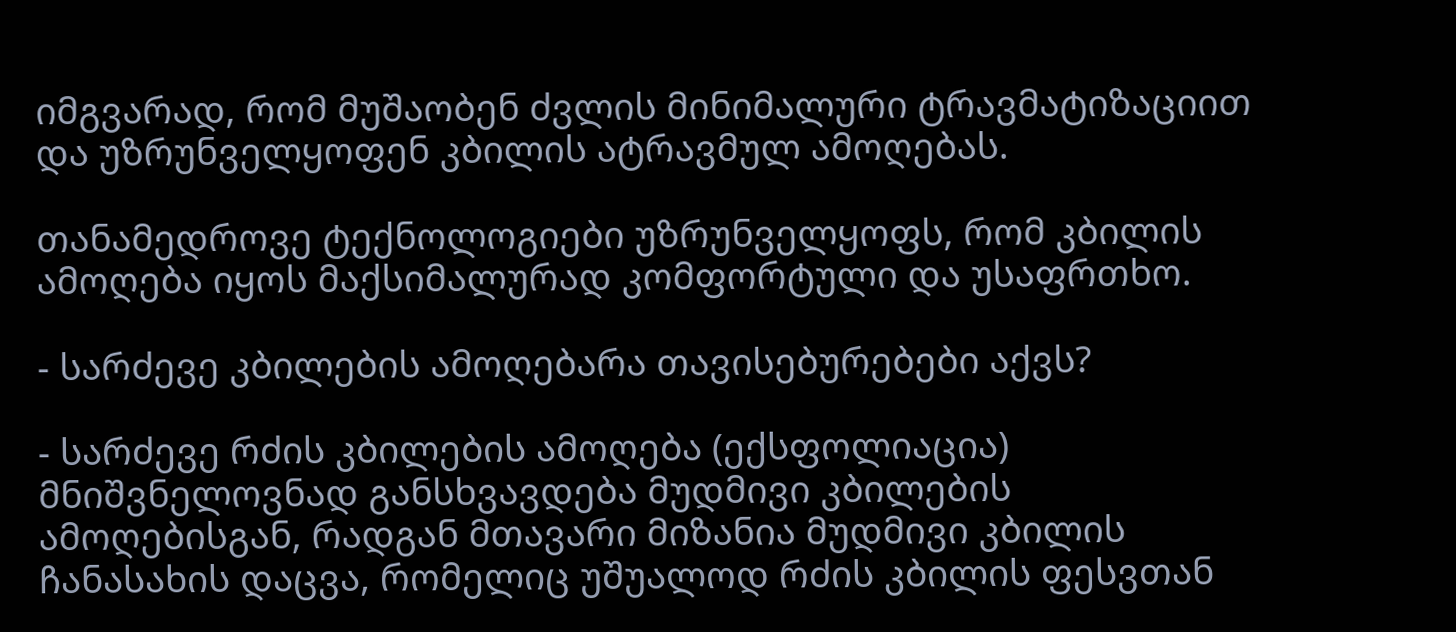იმგვარად, რომ მუშაობენ ძვლის მინიმალური ტრავმატიზაციით და უზრუნველყოფენ კბილის ატრავმულ ამოღებას.

თანამედროვე ტექნოლოგიები უზრუნველყოფს, რომ კბილის ამოღება იყოს მაქსიმალურად კომფორტული და უსაფრთხო.

- სარძევე კბილების ამოღებარა თავისებურებები აქვს?

- სარძევე რძის კბილების ამოღება (ექსფოლიაცია) მნიშვნელოვნად განსხვავდება მუდმივი კბილების ამოღებისგან, რადგან მთავარი მიზანია მუდმივი კბილის ჩანასახის დაცვა, რომელიც უშუალოდ რძის კბილის ფესვთან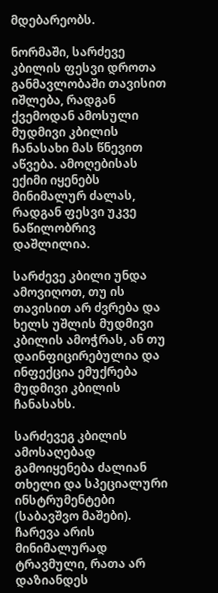მდებარეობს.

ნორმაში, სარძევე კბილის ფესვი დროთა განმავლობაში თავისით იშლება, რადგან ქვემოდან ამოსული მუდმივი კბილის ჩანასახი მას წნევით აწვება. ამოღებისას ექიმი იყენებს მინიმალურ ძალას, რადგან ფესვი უკვე ნაწილობრივ დაშლილია.

სარძევე კბილი უნდა ამოვიღოთ, თუ ის თავისით არ ძვრება და ხელს უშლის მუდმივი კბილის ამოჭრას, ან თუ დაინფიცირებულია და ინფექცია ემუქრება მუდმივი კბილის ჩანასახს.

სარძევეგ კბილის ამოსაღებად გამოიყენება ძალიან თხელი და სპეციალური ინსტრუმენტები (საბავშვო მაშები). ჩარევა არის მინიმალურად ტრავმული, რათა არ დაზიანდეს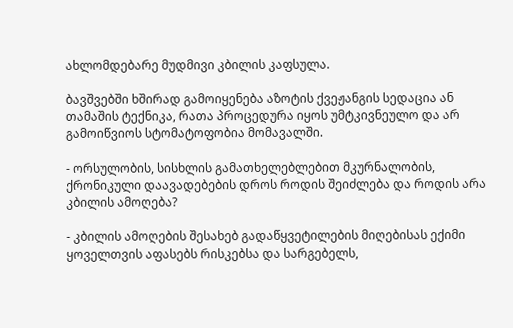ახლომდებარე მუდმივი კბილის კაფსულა.

ბავშვებში ხშირად გამოიყენება აზოტის ქვეჟანგის სედაცია ან თამაშის ტექნიკა, რათა პროცედურა იყოს უმტკივნეულო და არ გამოიწვიოს სტომატოფობია მომავალში.

- ორსულობის, სისხლის გამათხელებლებით მკურნალობის, ქრონიკული დაავადებების დროს როდის შეიძლება და როდის არა კბილის ამოღება?

- კბილის ამოღების შესახებ გადაწყვეტილების მიღებისას ექიმი ყოველთვის აფასებს რისკებსა და სარგებელს,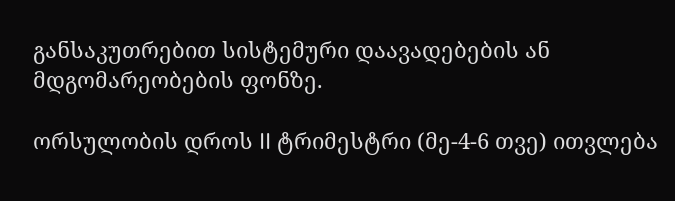განსაკუთრებით სისტემური დაავადებების ან მდგომარეობების ფონზე.

ორსულობის დროს II ტრიმესტრი (მე-4-6 თვე) ითვლება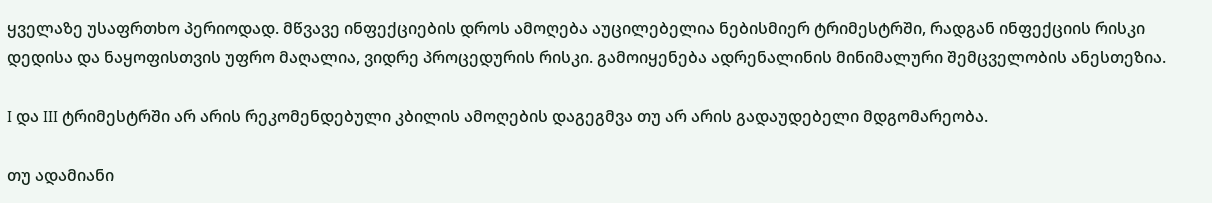ყველაზე უსაფრთხო პერიოდად. მწვავე ინფექციების დროს ამოღება აუცილებელია ნებისმიერ ტრიმესტრში, რადგან ინფექციის რისკი დედისა და ნაყოფისთვის უფრო მაღალია, ვიდრე პროცედურის რისკი. გამოიყენება ადრენალინის მინიმალური შემცველობის ანესთეზია.

I და III ტრიმესტრში არ არის რეკომენდებული კბილის ამოღების დაგეგმვა თუ არ არის გადაუდებელი მდგომარეობა.

თუ ადამიანი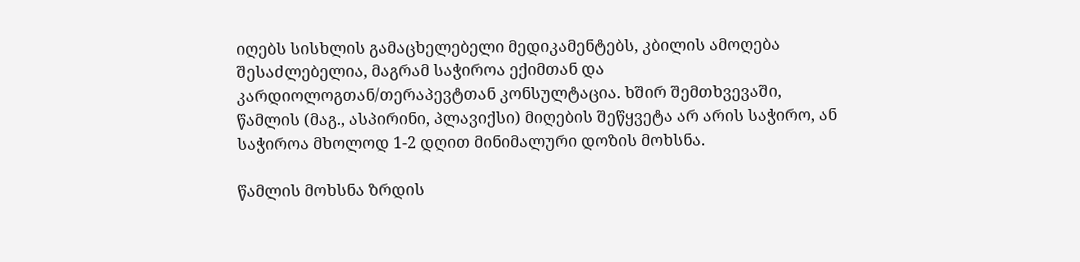იღებს სისხლის გამაცხელებელი მედიკამენტებს, კბილის ამოღება შესაძლებელია, მაგრამ საჭიროა ექიმთან და კარდიოლოგთან/თერაპევტთან კონსულტაცია. ხშირ შემთხვევაში, წამლის (მაგ., ასპირინი, პლავიქსი) მიღების შეწყვეტა არ არის საჭირო, ან საჭიროა მხოლოდ 1-2 დღით მინიმალური დოზის მოხსნა.

წამლის მოხსნა ზრდის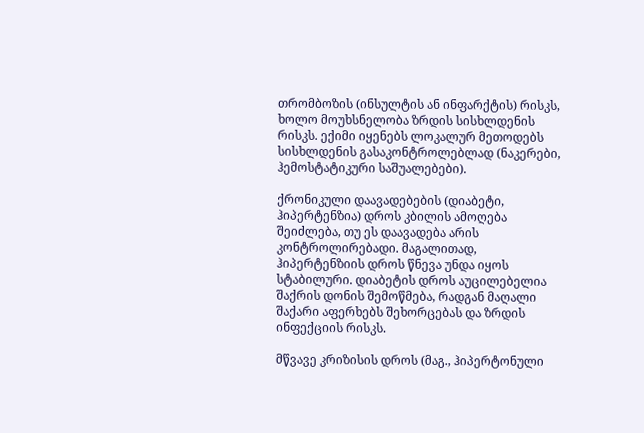თრომბოზის (ინსულტის ან ინფარქტის) რისკს, ხოლო მოუხსნელობა ზრდის სისხლდენის რისკს. ექიმი იყენებს ლოკალურ მეთოდებს სისხლდენის გასაკონტროლებლად (ნაკერები, ჰემოსტატიკური საშუალებები).

ქრონიკული დაავადებების (დიაბეტი, ჰიპერტენზია) დროს კბილის ამოღება შეიძლება, თუ ეს დაავადება არის კონტროლირებადი. მაგალითად, ჰიპერტენზიის დროს წნევა უნდა იყოს სტაბილური. დიაბეტის დროს აუცილებელია შაქრის დონის შემოწმება, რადგან მაღალი შაქარი აფერხებს შეხორცებას და ზრდის ინფექციის რისკს.

მწვავე კრიზისის დროს (მაგ., ჰიპერტონული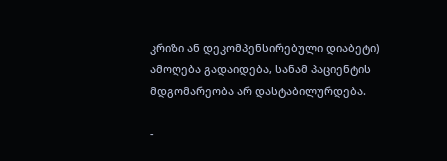კრიზი ან დეკომპენსირებული დიაბეტი) ამოღება გადაიდება, სანამ პაციენტის მდგომარეობა არ დასტაბილურდება.

-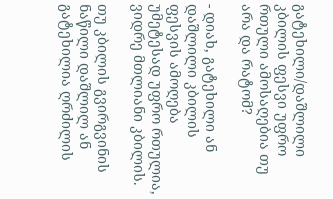გატეხილი/დაშლილი კბილის ფესვი უფრო რთული ამოსაღებია თუ არა და რატომ?

- დიახ, გატეხილი ან დაშლილი კბილის ფესვის ამოღება უმეტესად უფრო რთულია, ვიდრე მთლიანი კბილის.

თუ კბილის გვირგვინის ნაწილი დაშლილ ან გატეხილია ღრძილის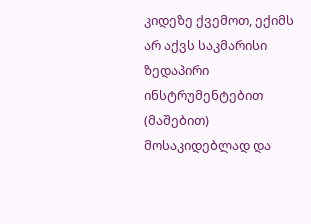კიდეზე ქვემოთ, ექიმს არ აქვს საკმარისი ზედაპირი ინსტრუმენტებით (მაშებით) მოსაკიდებლად და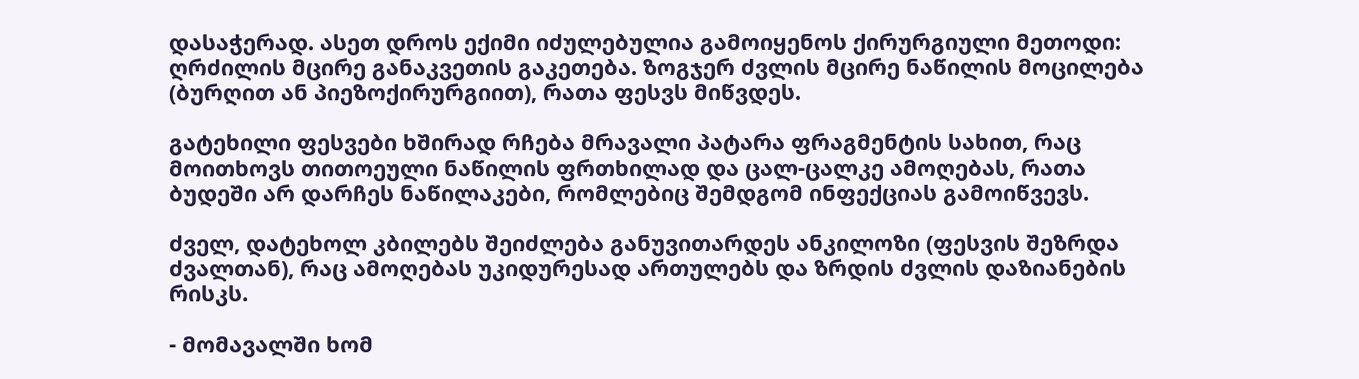დასაჭერად. ასეთ დროს ექიმი იძულებულია გამოიყენოს ქირურგიული მეთოდი: ღრძილის მცირე განაკვეთის გაკეთება. ზოგჯერ ძვლის მცირე ნაწილის მოცილება (ბურღით ან პიეზოქირურგიით), რათა ფესვს მიწვდეს.

გატეხილი ფესვები ხშირად რჩება მრავალი პატარა ფრაგმენტის სახით, რაც მოითხოვს თითოეული ნაწილის ფრთხილად და ცალ-ცალკე ამოღებას, რათა ბუდეში არ დარჩეს ნაწილაკები, რომლებიც შემდგომ ინფექციას გამოიწვევს.

ძველ, დატეხოლ კბილებს შეიძლება განუვითარდეს ანკილოზი (ფესვის შეზრდა ძვალთან), რაც ამოღებას უკიდურესად ართულებს და ზრდის ძვლის დაზიანების რისკს.

- მომავალში ხომ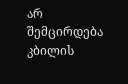არ შემცირდება კბილის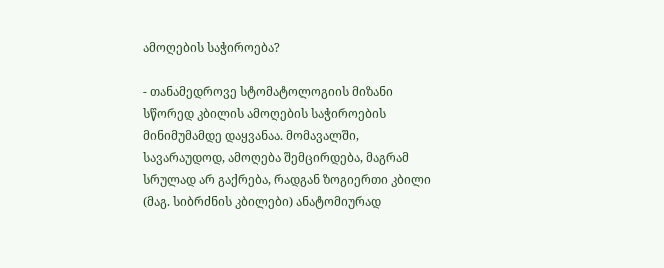ამოღების საჭიროება?

- თანამედროვე სტომატოლოგიის მიზანი სწორედ კბილის ამოღების საჭიროების მინიმუმამდე დაყვანაა. მომავალში, სავარაუდოდ, ამოღება შემცირდება, მაგრამ სრულად არ გაქრება, რადგან ზოგიერთი კბილი (მაგ. სიბრძნის კბილები) ანატომიურად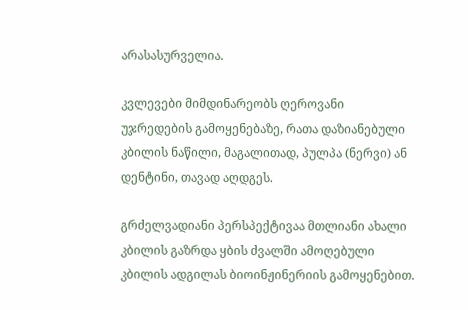არასასურველია.

კვლევები მიმდინარეობს ღეროვანი უჯრედების გამოყენებაზე, რათა დაზიანებული კბილის ნაწილი, მაგალითად, პულპა (ნერვი) ან დენტინი, თავად აღდგეს.

გრძელვადიანი პერსპექტივაა მთლიანი ახალი კბილის გაზრდა ყბის ძვალში ამოღებული კბილის ადგილას ბიოინჟინერიის გამოყენებით.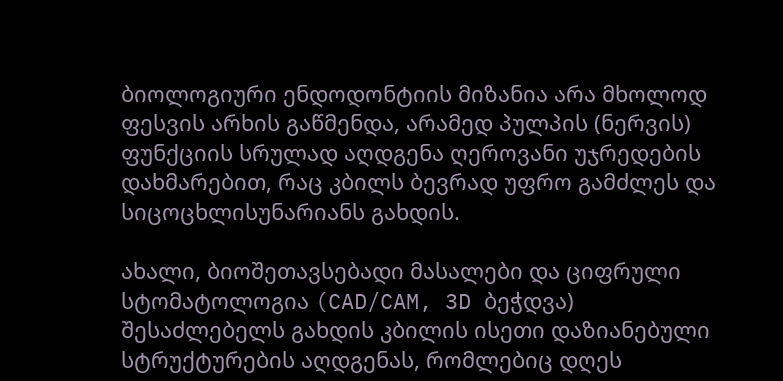ბიოლოგიური ენდოდონტიის მიზანია არა მხოლოდ ფესვის არხის გაწმენდა, არამედ პულპის (ნერვის) ფუნქციის სრულად აღდგენა ღეროვანი უჯრედების დახმარებით, რაც კბილს ბევრად უფრო გამძლეს და სიცოცხლისუნარიანს გახდის.

ახალი, ბიოშეთავსებადი მასალები და ციფრული სტომატოლოგია (CAD/CAM, 3D ბეჭდვა) შესაძლებელს გახდის კბილის ისეთი დაზიანებული სტრუქტურების აღდგენას, რომლებიც დღეს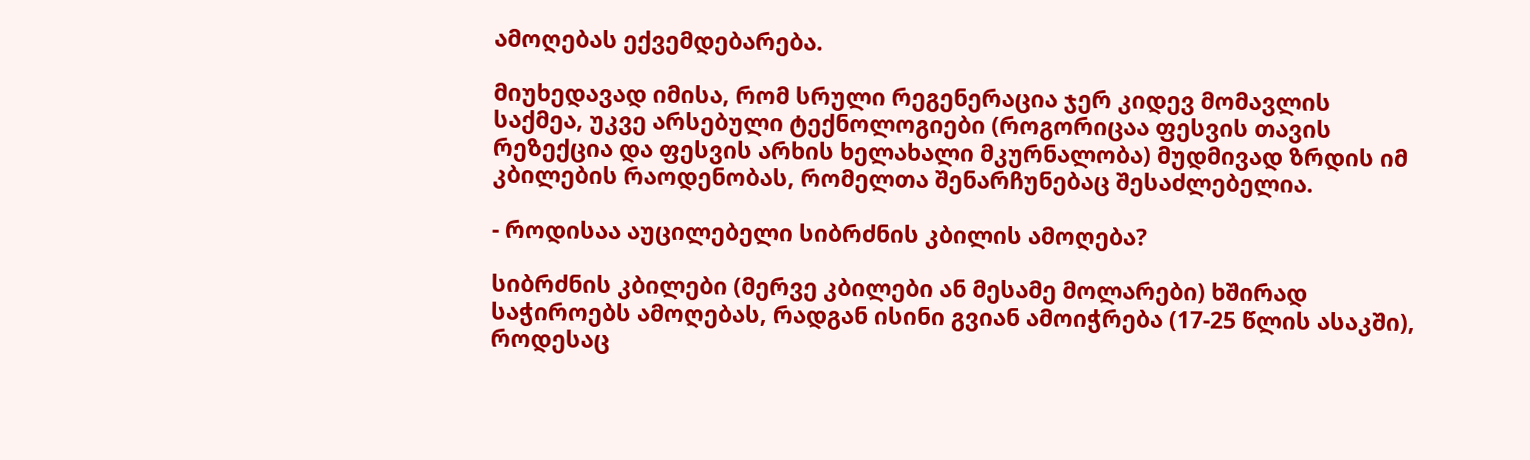ამოღებას ექვემდებარება.

მიუხედავად იმისა, რომ სრული რეგენერაცია ჯერ კიდევ მომავლის საქმეა, უკვე არსებული ტექნოლოგიები (როგორიცაა ფესვის თავის რეზექცია და ფესვის არხის ხელახალი მკურნალობა) მუდმივად ზრდის იმ კბილების რაოდენობას, რომელთა შენარჩუნებაც შესაძლებელია.

- როდისაა აუცილებელი სიბრძნის კბილის ამოღება?

სიბრძნის კბილები (მერვე კბილები ან მესამე მოლარები) ხშირად საჭიროებს ამოღებას, რადგან ისინი გვიან ამოიჭრება (17-25 წლის ასაკში), როდესაც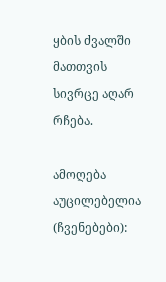ყბის ძვალში მათთვის სივრცე აღარ რჩება.

ამოღება აუცილებელია (ჩვენებები):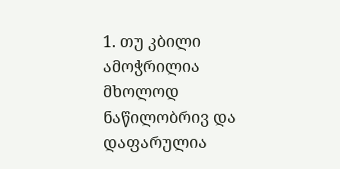1. თუ კბილი ამოჭრილია მხოლოდ ნაწილობრივ და დაფარულია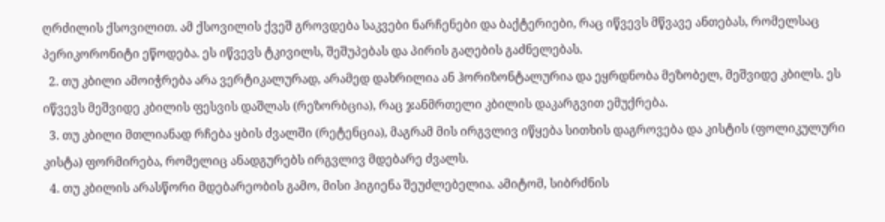ღრძილის ქსოვილით. ამ ქსოვილის ქვეშ გროვდება საკვები ნარჩენები და ბაქტერიები, რაც იწვევს მწვავე ანთებას, რომელსაც პერიკორონიტი ეწოდება. ეს იწვევს ტკივილს, შეშუპებას და პირის გაღების გაძნელებას.
  2. თუ კბილი ამოიჭრება არა ვერტიკალურად, არამედ დახრილია ან ჰორიზონტალურია და ეყრდნობა მეზობელ, მეშვიდე კბილს. ეს იწვევს მეშვიდე კბილის ფესვის დაშლას (რეზორბცია), რაც ჯანმრთელი კბილის დაკარგვით ემუქრება.
  3. თუ კბილი მთლიანად რჩება ყბის ძვალში (რეტენცია), მაგრამ მის ირგვლივ იწყება სითხის დაგროვება და კისტის (ფოლიკულური კისტა) ფორმირება, რომელიც ანადგურებს ირგვლივ მდებარე ძვალს.
  4. თუ კბილის არასწორი მდებარეობის გამო, მისი ჰიგიენა შეუძლებელია. ამიტომ, სიბრძნის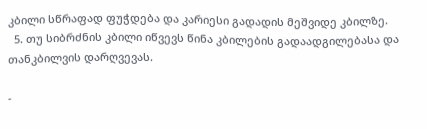კბილი სწრაფად ფუჭდება და კარიესი გადადის მეშვიდე კბილზე.
  5. თუ სიბრძნის კბილი იწვევს წინა კბილების გადაადგილებასა და თანკბილვის დარღვევას.

-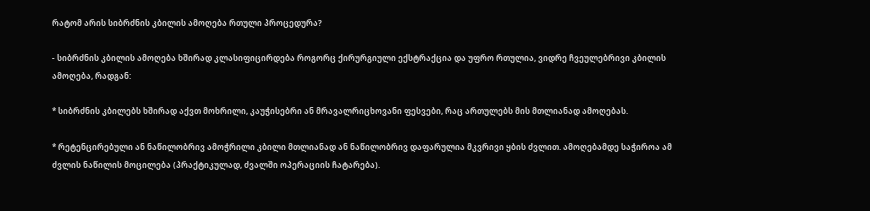რატომ არის სიბრძნის კბილის ამოღება რთული პროცედურა?

- სიბრძნის კბილის ამოღება ხშირად კლასიფიცირდება როგორც ქირურგიული ექსტრაქცია და უფრო რთულია, ვიდრე ჩვეულებრივი კბილის ამოღება, რადგან:

* სიბრძნის კბილებს ხშირად აქვთ მოხრილი, კაუჭისებრი ან მრავალრიცხოვანი ფესვები, რაც ართულებს მის მთლიანად ამოღებას.

* რეტენცირებული ან ნაწილობრივ ამოჭრილი კბილი მთლიანად ან ნაწილობრივ დაფარულია მკვრივი ყბის ძვლით. ამოღებამდე საჭიროა ამ ძვლის ნაწილის მოცილება (პრაქტიკულად, ძვალში ოპერაციის ჩატარება).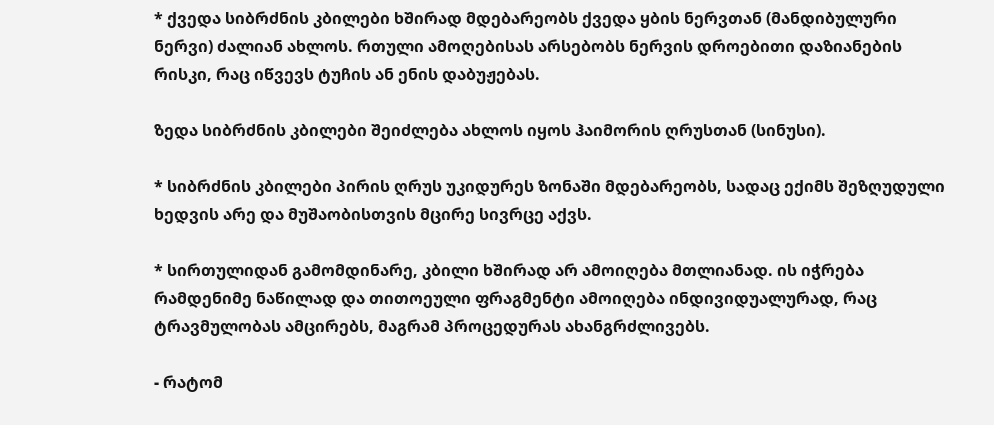* ქვედა სიბრძნის კბილები ხშირად მდებარეობს ქვედა ყბის ნერვთან (მანდიბულური ნერვი) ძალიან ახლოს. რთული ამოღებისას არსებობს ნერვის დროებითი დაზიანების რისკი, რაც იწვევს ტუჩის ან ენის დაბუჟებას.

ზედა სიბრძნის კბილები შეიძლება ახლოს იყოს ჰაიმორის ღრუსთან (სინუსი).

* სიბრძნის კბილები პირის ღრუს უკიდურეს ზონაში მდებარეობს, სადაც ექიმს შეზღუდული ხედვის არე და მუშაობისთვის მცირე სივრცე აქვს.

* სირთულიდან გამომდინარე, კბილი ხშირად არ ამოიღება მთლიანად. ის იჭრება რამდენიმე ნაწილად და თითოეული ფრაგმენტი ამოიღება ინდივიდუალურად, რაც ტრავმულობას ამცირებს, მაგრამ პროცედურას ახანგრძლივებს.

- რატომ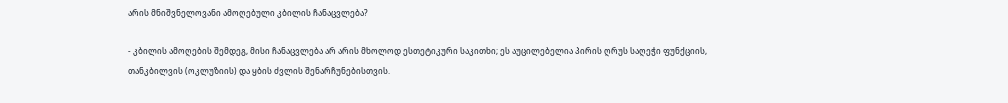არის მნიშვნელოვანი ამოღებული კბილის ჩანაცვლება?

- კბილის ამოღების შემდეგ, მისი ჩანაცვლება არ არის მხოლოდ ესთეტიკური საკითხი; ეს აუცილებელია პირის ღრუს საღეჭი ფუნქციის, თანკბილვის (ოკლუზიის) და ყბის ძვლის შენარჩუნებისთვის.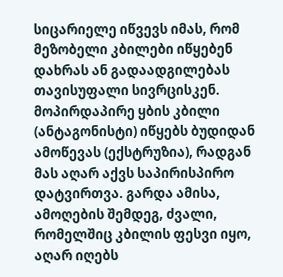სიცარიელე იწვევს იმას, რომ მეზობელი კბილები იწყებენ დახრას ან გადაადგილებას თავისუფალი სივრცისკენ. მოპირდაპირე ყბის კბილი (ანტაგონისტი) იწყებს ბუდიდან ამოწევას (ექსტრუზია), რადგან მას აღარ აქვს საპირისპირო დატვირთვა. გარდა ამისა, ამოღების შემდეგ, ძვალი, რომელშიც კბილის ფესვი იყო, აღარ იღებს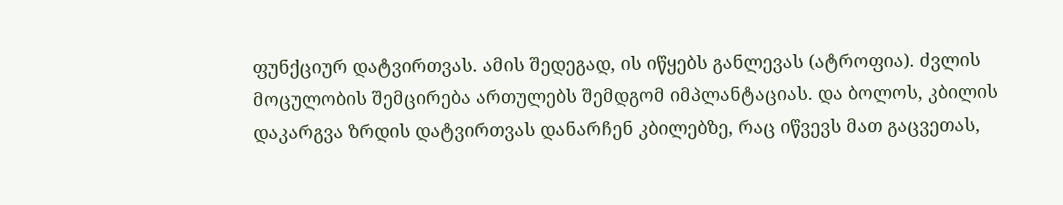ფუნქციურ დატვირთვას. ამის შედეგად, ის იწყებს განლევას (ატროფია). ძვლის მოცულობის შემცირება ართულებს შემდგომ იმპლანტაციას. და ბოლოს, კბილის დაკარგვა ზრდის დატვირთვას დანარჩენ კბილებზე, რაც იწვევს მათ გაცვეთას,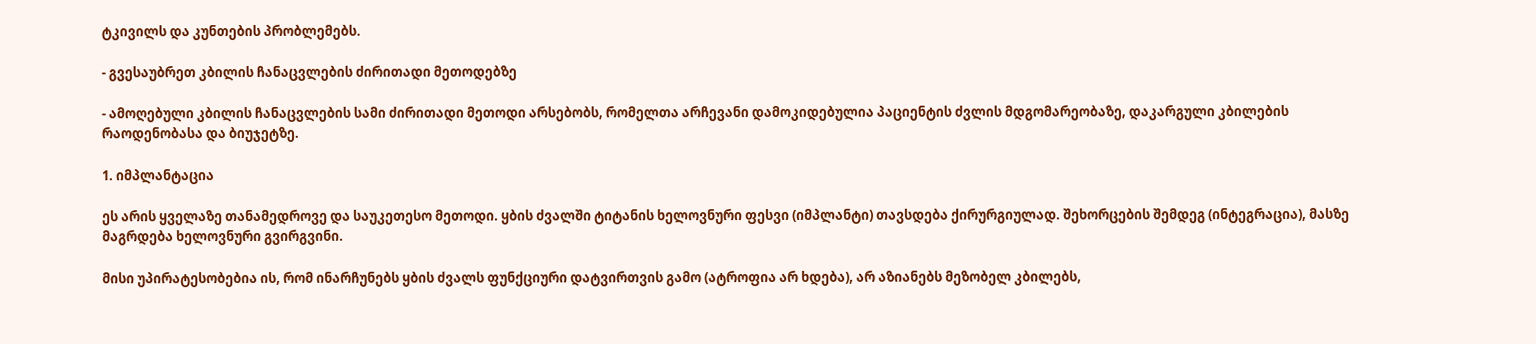ტკივილს და კუნთების პრობლემებს.

- გვესაუბრეთ კბილის ჩანაცვლების ძირითადი მეთოდებზე

- ამოღებული კბილის ჩანაცვლების სამი ძირითადი მეთოდი არსებობს, რომელთა არჩევანი დამოკიდებულია პაციენტის ძვლის მდგომარეობაზე, დაკარგული კბილების რაოდენობასა და ბიუჯეტზე.

1. იმპლანტაცია

ეს არის ყველაზე თანამედროვე და საუკეთესო მეთოდი. ყბის ძვალში ტიტანის ხელოვნური ფესვი (იმპლანტი) თავსდება ქირურგიულად. შეხორცების შემდეგ (ინტეგრაცია), მასზე მაგრდება ხელოვნური გვირგვინი.

მისი უპირატესობებია ის, რომ ინარჩუნებს ყბის ძვალს ფუნქციური დატვირთვის გამო (ატროფია არ ხდება), არ აზიანებს მეზობელ კბილებს,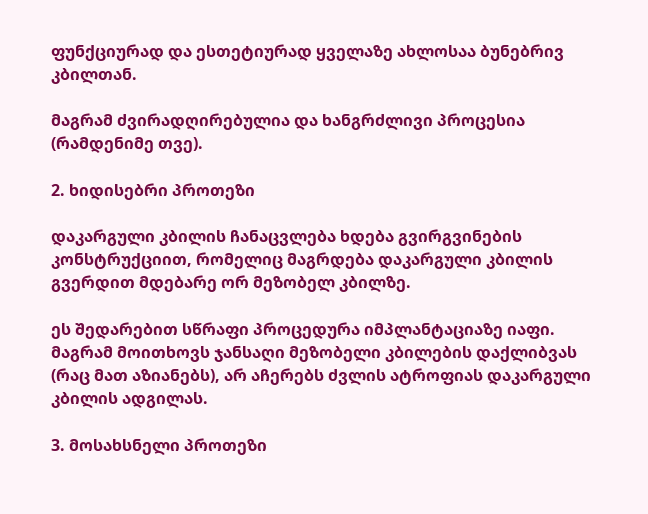ფუნქციურად და ესთეტიურად ყველაზე ახლოსაა ბუნებრივ კბილთან.

მაგრამ ძვირადღირებულია და ხანგრძლივი პროცესია (რამდენიმე თვე).

2. ხიდისებრი პროთეზი

დაკარგული კბილის ჩანაცვლება ხდება გვირგვინების კონსტრუქციით, რომელიც მაგრდება დაკარგული კბილის გვერდით მდებარე ორ მეზობელ კბილზე.

ეს შედარებით სწრაფი პროცედურა იმპლანტაციაზე იაფი. მაგრამ მოითხოვს ჯანსაღი მეზობელი კბილების დაქლიბვას (რაც მათ აზიანებს), არ აჩერებს ძვლის ატროფიას დაკარგული კბილის ადგილას.

3. მოსახსნელი პროთეზი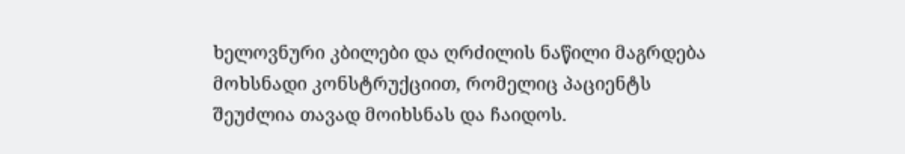ხელოვნური კბილები და ღრძილის ნაწილი მაგრდება მოხსნადი კონსტრუქციით, რომელიც პაციენტს შეუძლია თავად მოიხსნას და ჩაიდოს.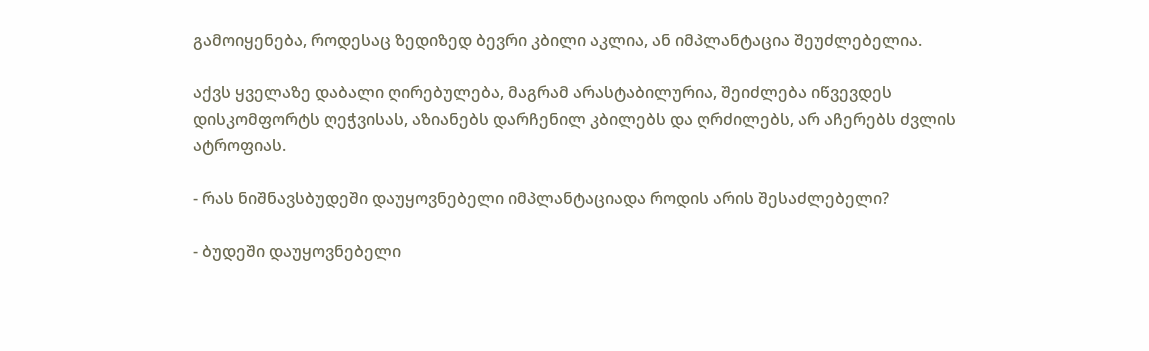გამოიყენება, როდესაც ზედიზედ ბევრი კბილი აკლია, ან იმპლანტაცია შეუძლებელია.

აქვს ყველაზე დაბალი ღირებულება, მაგრამ არასტაბილურია, შეიძლება იწვევდეს დისკომფორტს ღეჭვისას, აზიანებს დარჩენილ კბილებს და ღრძილებს, არ აჩერებს ძვლის ატროფიას.

- რას ნიშნავსბუდეში დაუყოვნებელი იმპლანტაციადა როდის არის შესაძლებელი?

- ბუდეში დაუყოვნებელი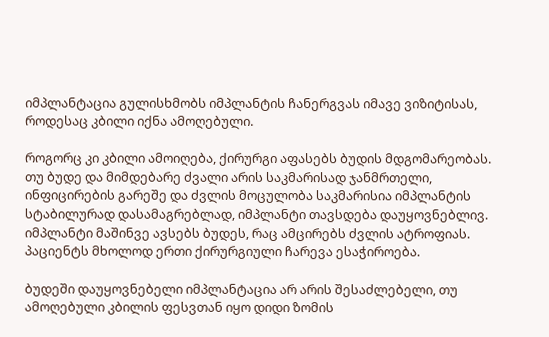იმპლანტაცია გულისხმობს იმპლანტის ჩანერგვას იმავე ვიზიტისას, როდესაც კბილი იქნა ამოღებული.

როგორც კი კბილი ამოიღება, ქირურგი აფასებს ბუდის მდგომარეობას. თუ ბუდე და მიმდებარე ძვალი არის საკმარისად ჯანმრთელი, ინფიცირების გარეშე და ძვლის მოცულობა საკმარისია იმპლანტის სტაბილურად დასამაგრებლად, იმპლანტი თავსდება დაუყოვნებლივ. იმპლანტი მაშინვე ავსებს ბუდეს, რაც ამცირებს ძვლის ატროფიას. პაციენტს მხოლოდ ერთი ქირურგიული ჩარევა ესაჭიროება.

ბუდეში დაუყოვნებელი იმპლანტაცია არ არის შესაძლებელი, თუ ამოღებული კბილის ფესვთან იყო დიდი ზომის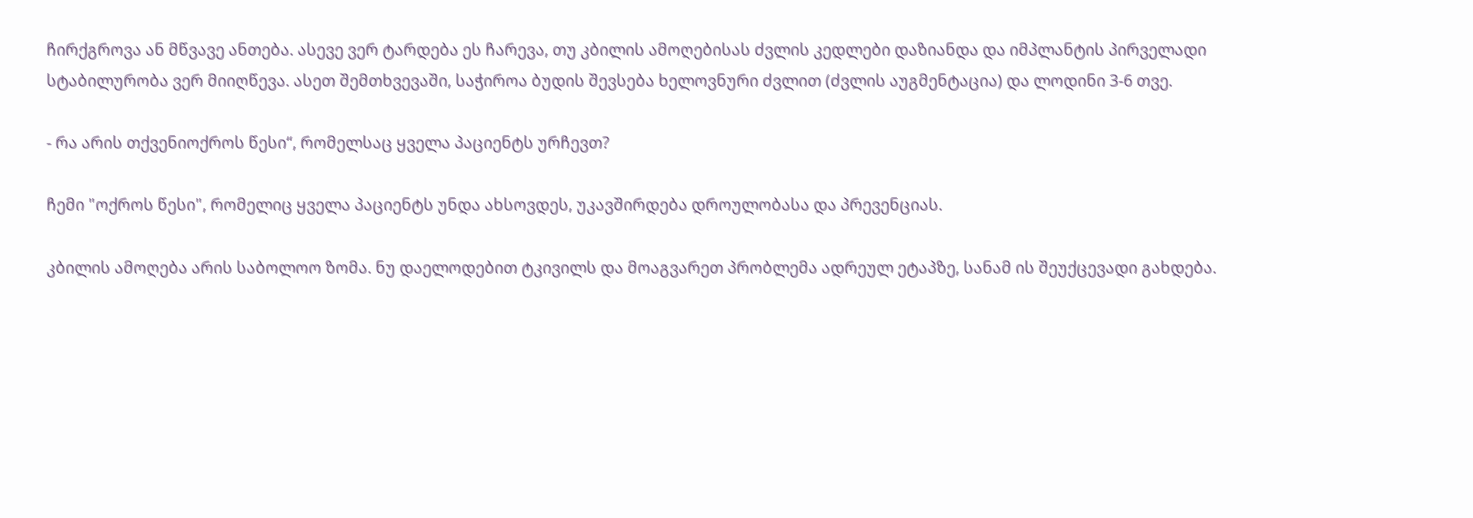ჩირქგროვა ან მწვავე ანთება. ასევე ვერ ტარდება ეს ჩარევა, თუ კბილის ამოღებისას ძვლის კედლები დაზიანდა და იმპლანტის პირველადი სტაბილურობა ვერ მიიღწევა. ასეთ შემთხვევაში, საჭიროა ბუდის შევსება ხელოვნური ძვლით (ძვლის აუგმენტაცია) და ლოდინი 3-6 თვე.

- რა არის თქვენიოქროს წესი“, რომელსაც ყველა პაციენტს ურჩევთ?

ჩემი "ოქროს წესი", რომელიც ყველა პაციენტს უნდა ახსოვდეს, უკავშირდება დროულობასა და პრევენციას.

კბილის ამოღება არის საბოლოო ზომა. ნუ დაელოდებით ტკივილს და მოაგვარეთ პრობლემა ადრეულ ეტაპზე, სანამ ის შეუქცევადი გახდება.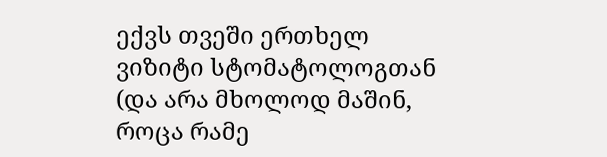ექვს თვეში ერთხელ ვიზიტი სტომატოლოგთან (და არა მხოლოდ მაშინ, როცა რამე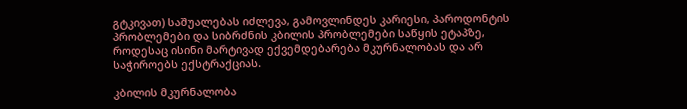გტკივათ) საშუალებას იძლევა, გამოვლინდეს კარიესი, პაროდონტის პრობლემები და სიბრძნის კბილის პრობლემები საწყის ეტაპზე, როდესაც ისინი მარტივად ექვემდებარება მკურნალობას და არ საჭიროებს ექსტრაქციას.

კბილის მკურნალობა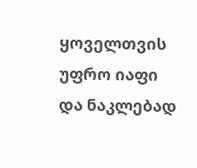ყოველთვის უფრო იაფი და ნაკლებად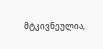მტკივნეულია,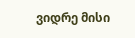ვიდრე მისი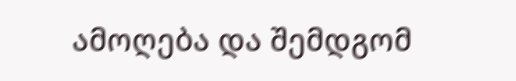ამოღება და შემდგომ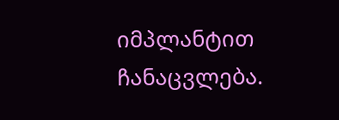იმპლანტით ჩანაცვლება.